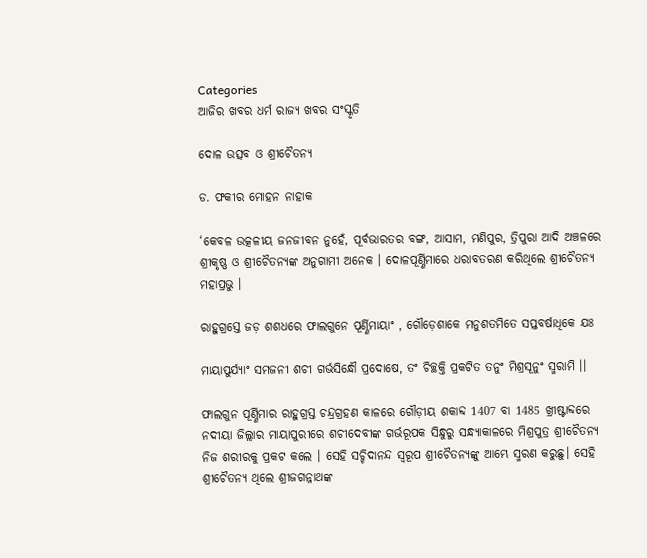Categories
ଆଜିର ଖବର ଧର୍ମ ରାଜ୍ୟ ଖବର ସଂସ୍କୃତି

ଦୋଳ ଉତ୍ସବ ଓ ଶ୍ରୀଚୈତନ୍ୟ

ଡ. ଫକୀର ମୋହନ ନାହାକ

‘କେବଳ ଉତ୍କଳୀୟ ଜନଜୀବନ ନୁହେଁ, ପୂର୍ବଭାରତର ବଙ୍ଗ, ଆସାମ, ମଣିପୁର, ତ୍ରିପୁରା ଆଦି ଅଞ୍ଚଳରେ ଶ୍ରୀକୃଷ୍ଣ ଓ ଶ୍ରୀଚୈତନ୍ୟଙ୍କ ଅନୁଗାମୀ ଅନେକ । ଦୋଳପୂର୍ଣ୍ଣିମାରେ ଧରାବତରଣ କରିଥିଲେ ଶ୍ରୀଚୈତନ୍ୟ ମହାପ୍ରଭୁ ।

ରାହୁଗ୍ରସ୍ତେ ଜଡ଼ ଶଶଧରେ ଫାଲଗୁନେ ପୂର୍ଣ୍ଣିମାୟାଂ , ଗୌଡ଼େଶାକେ ମନୁଶତମିତେ ସପ୍ତବର୍ଷାଧିକେ ଯଃ

ମାୟାପୁର୍ଯ୍ୟାଂ ସମଜନୀ ଶଚୀ ଗର୍ଭସିନ୍ଧୌ ପ୍ରଦୋଷେ, ତଂ ଚିଚ୍ଛକ୍ତି ପ୍ରକଟିତ ତନୁଂ ମିଶ୍ରସୂନୁଂ ସ୍ମରାମି ।।

ଫାଲଗୁନ ପୂର୍ଣ୍ଣିମାର ରାହୁଗ୍ରସ୍ତ ଚନ୍ଦ୍ରଗ୍ରହଣ କାଳରେ ଗୌଡ଼ୀୟ ଶକାବ୍ଦ 1407 ବା 1485 ଖ୍ରୀଷ୍ଟାବ୍ଦରେ ନଦୀୟା ଜିଲ୍ଲାର ମାୟାପୁରୀରେ ଶଚୀଦେବୀଙ୍କ ଗର୍ଭରୂପକ ସିନ୍ଧୁରୁ ସନ୍ଧ୍ୟାକାଳରେ ମିଶ୍ରପୁତ୍ର ଶ୍ରୀଚୈତନ୍ୟ ନିଜ ଶରୀରକୁ ପ୍ରକଟ କଲେ । ସେହି ସଚ୍ଚିଦାନନ୍ଦ ସ୍ୱରୂପ ଶ୍ରୀଚୈତନ୍ୟଙ୍କୁ ଆମ୍ଭେ ସ୍ମରଣ କରୁଛୁ। ସେହି ଶ୍ରୀଚୈତନ୍ୟ ଥିଲେ ଶ୍ରୀଜଗନ୍ନାଥଙ୍କ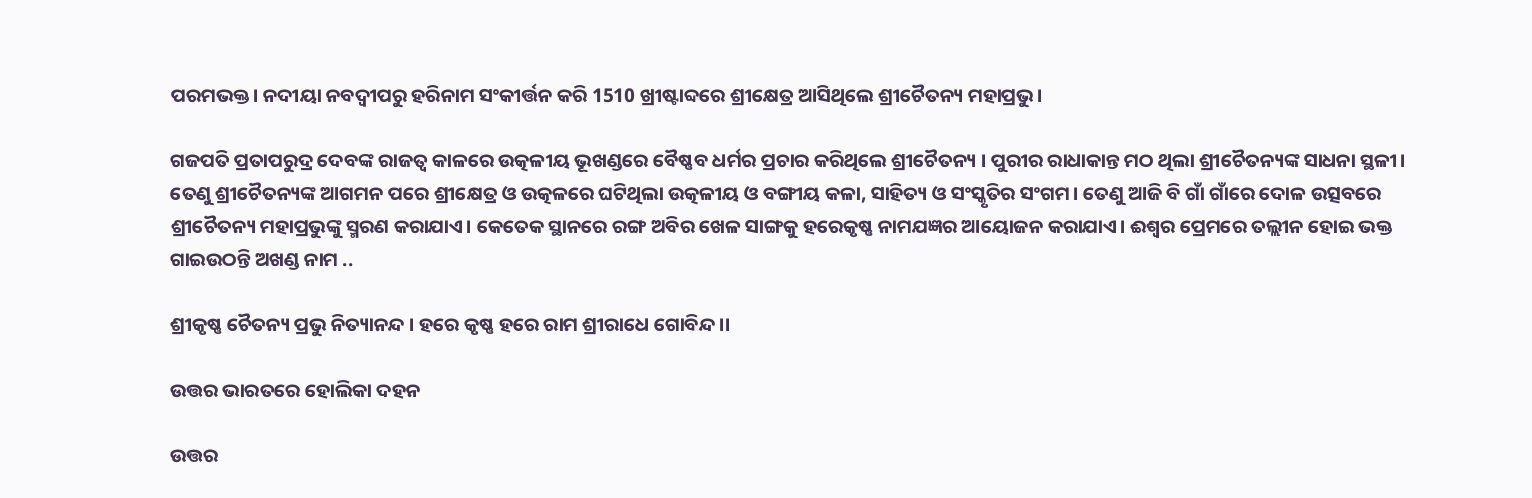ପରମଭକ୍ତ। ନଦୀୟା ନବଦ୍ୱୀପରୁ ହରିନାମ ସଂକୀର୍ତ୍ତନ କରି 1510 ଖ୍ରୀଷ୍ଟାବ୍ଦରେ ଶ୍ରୀକ୍ଷେତ୍ର ଆସିଥିଲେ ଶ୍ରୀଚୈତନ୍ୟ ମହାପ୍ରଭୁ।

ଗଜପତି ପ୍ରତାପରୁଦ୍ର ଦେବଙ୍କ ରାଜତ୍ୱ କାଳରେ ଉତ୍କଳୀୟ ଭୂଖଣ୍ଡରେ ବୈଷ୍ଣବ ଧର୍ମର ପ୍ରଚାର କରିଥିଲେ ଶ୍ରୀଚୈତନ୍ୟ । ପୁରୀର ରାଧାକାନ୍ତ ମଠ ଥିଲା ଶ୍ରୀଚୈତନ୍ୟଙ୍କ ସାଧନା ସ୍ଥଳୀ। ତେଣୁ ଶ୍ରୀଚୈତନ୍ୟଙ୍କ ଆଗମନ ପରେ ଶ୍ରୀକ୍ଷେତ୍ର ଓ ଉତ୍କଳରେ ଘଟିଥିଲା ଉତ୍କଳୀୟ ଓ ବଙ୍ଗୀୟ କଳା, ସାହିତ୍ୟ ଓ ସଂସ୍କୃତିର ସଂଗମ। ତେଣୁ ଆଜି ବି ଗାଁ ଗାଁରେ ଦୋଳ ଉତ୍ସବରେ ଶ୍ରୀଚୈତନ୍ୟ ମହାପ୍ରଭୁଙ୍କୁ ସ୍ମରଣ କରାଯାଏ। କେତେକ ସ୍ଥାନରେ ରଙ୍ଗ ଅବିର ଖେଳ ସାଙ୍ଗକୁ ହରେକୃଷ୍ଣ ନାମଯଜ୍ଞର ଆୟୋଜନ କରାଯାଏ। ଈଶ୍ୱର ପ୍ରେମରେ ତଲ୍ଲୀନ ହୋଇ ଭକ୍ତ ଗାଇଉଠନ୍ତି ଅଖଣ୍ଡ ନାମ ..

ଶ୍ରୀକୃଷ୍ଣ ଚୈତନ୍ୟ ପ୍ରଭୁ ନିତ୍ୟାନନ୍ଦ । ହରେ କୃଷ୍ଣ ହରେ ରାମ ଶ୍ରୀରାଧେ ଗୋବିନ୍ଦ ।।

ଉତ୍ତର ଭାରତରେ ହୋଲିକା ଦହନ

ଉତ୍ତର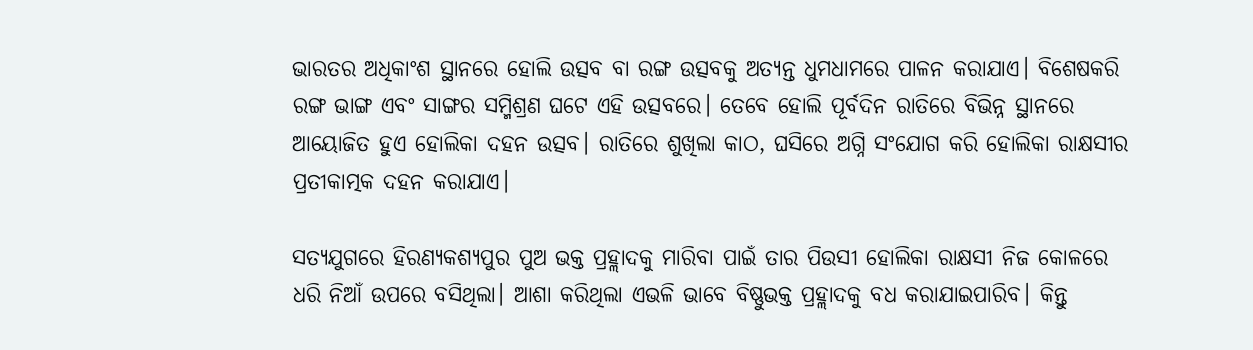ଭାରତର ଅଧିକାଂଶ ସ୍ଥାନରେ ହୋଲି ଉତ୍ସବ ବା ରଙ୍ଗ ଉତ୍ସବକୁ ଅତ୍ୟନ୍ତ ଧୁମଧାମରେ ପାଳନ କରାଯାଏ। ବିଶେଷକରି ରଙ୍ଗ ଭାଙ୍ଗ ଏବଂ ସାଙ୍ଗର ସମ୍ମିଶ୍ରଣ ଘଟେ ଏହି ଉତ୍ସବରେ। ତେବେ ହୋଲି ପୂର୍ବଦିନ ରାତିରେ ବିଭିନ୍ନ ସ୍ଥାନରେ ଆୟୋଜିତ ହୁଏ ହୋଲିକା ଦହନ ଉତ୍ସବ। ରାତିରେ ଶୁଖିଲା କାଠ, ଘସିରେ ଅଗ୍ନି ସଂଯୋଗ କରି ହୋଲିକା ରାକ୍ଷସୀର ପ୍ରତୀକାତ୍ମକ ଦହନ କରାଯାଏ।

ସତ୍ୟଯୁଗରେ ହିରଣ୍ୟକଶ୍ୟପୁର ପୁଅ ଭକ୍ତ ପ୍ରହ୍ଲାଦକୁ ମାରିବା ପାଇଁ ତାର ପିଉସୀ ହୋଲିକା ରାକ୍ଷସୀ ନିଜ କୋଳରେ ଧରି ନିଆଁ ଉପରେ ବସିଥିଲା। ଆଶା କରିଥିଲା ଏଭଳି ଭାବେ ବିଷ୍ଣୁଭକ୍ତ ପ୍ରହ୍ଲାଦକୁ ବଧ କରାଯାଇପାରିବ। କିନ୍ତୁ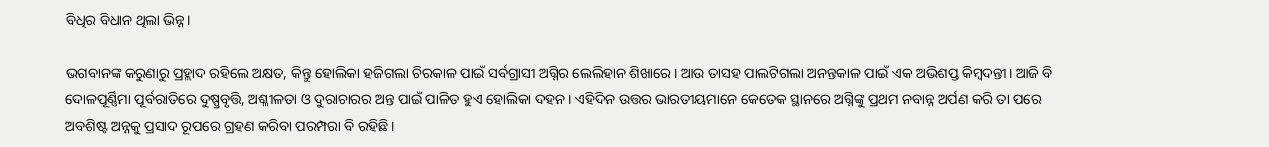ବିଧିର ବିଧାନ ଥିଲା ଭିନ୍ନ।

ଭଗବାନଙ୍କ କରୁଣାରୁ ପ୍ରହ୍ଲାଦ ରହିଲେ ଅକ୍ଷତ, କିନ୍ତୁ ହୋଲିକା ହଜିଗଲା ଚିରକାଳ ପାଇଁ ସର୍ବଗ୍ରାସୀ ଅଗ୍ନିର ଲେଲିହାନ ଶିଖାରେ। ଆଉ ତାସହ ପାଲଟିଗଲା ଅନନ୍ତକାଳ ପାଇଁ ଏକ ଅଭିଶପ୍ତ କିମ୍ବଦନ୍ତୀ। ଆଜି ବି ଦୋଳପୂର୍ଣ୍ଣିମା ପୂର୍ବରାତିରେ ଦୁଷ୍ପ୍ରବୃତ୍ତି, ଅଶ୍ଳୀଳତା ଓ ଦୁରାଚାରର ଅନ୍ତ ପାଇଁ ପାଳିତ ହୁଏ ହୋଲିକା ଦହନ। ଏହିଦିନ ଉତ୍ତର ଭାରତୀୟମାନେ କେତେକ ସ୍ଥାନରେ ଅଗ୍ନିଙ୍କୁ ପ୍ରଥମ ନବାନ୍ନ ଅର୍ପଣ କରି ତା ପରେ ଅବଶିଷ୍ଟ ଅନ୍ନକୁ ପ୍ରସାଦ ରୂପରେ ଗ୍ରହଣ କରିବା ପରମ୍ପରା ବି ରହିଛି।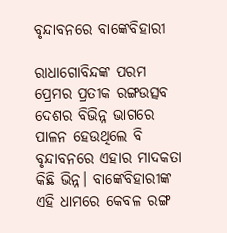ବୃନ୍ଦାବନରେ ବାଙ୍କେବିହାରୀ

ରାଧାଗୋବିନ୍ଦଙ୍କ ପରମ ପ୍ରେମର ପ୍ରତୀକ ରଙ୍ଗଉତ୍ସବ ଦେଶର ବିଭିନ୍ନ ଭାଗରେ ପାଳନ ହେଉଥିଲେ ବି ବୃନ୍ଦାବନରେ ଏହାର ମାଦକତା କିଛି ଭିନ୍ନ। ବାଙ୍କେବିହାରୀଙ୍କ ଏହି ଧାମରେ କେବଳ ରଙ୍ଗ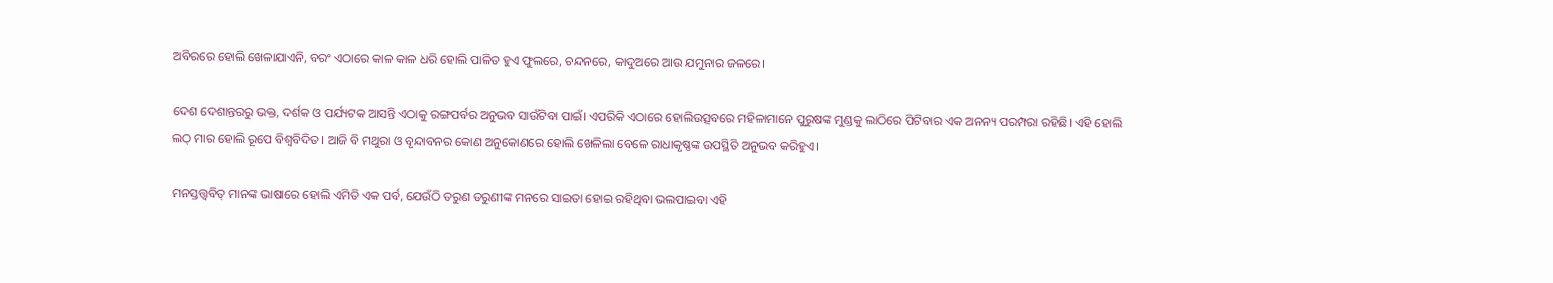ଅବିରରେ ହୋଲି ଖେଳାଯାଏନି, ବରଂ ଏଠାରେ କାଳ କାଳ ଧରି ହୋଲି ପାଳିତ ହୁଏ ଫୁଲରେ, ଚନ୍ଦନରେ, କାଦୁଅରେ ଆଉ ଯମୁନାର ଜଳରେ।

ଦେଶ ଦେଶାନ୍ତରରୁ ଭକ୍ତ, ଦର୍ଶକ ଓ ପର୍ଯ୍ୟଟକ ଆସନ୍ତି ଏଠାକୁ ରଙ୍ଗପର୍ବର ଅନୁଭବ ସାଉଁଟିବା ପାଇଁ। ଏପରିକି ଏଠାରେ ହୋଲିଉତ୍ସବରେ ମହିଳାମାନେ ପୁରୁଷଙ୍କ ମୁଣ୍ଡକୁ ଲାଠିରେ ପିଟିବାର ଏକ ଅନନ୍ୟ ପରମ୍ପରା ରହିଛି। ଏହି ହୋଲି ଲଠ୍ ମାର ହୋଲି ରୂପେ ବିଶ୍ୱବିଦିତ। ଆଜି ବି ମଥୁରା ଓ ବୃନ୍ଦାବନର କୋଣ ଅନୁକୋଣରେ ହୋଲି ଖେଳିଲା ବେଳେ ରାଧାକୃଷ୍ଣଙ୍କ ଉପସ୍ଥିତି ଅନୁଭବ କରିହୁଏ।

ମନସ୍ତତ୍ତ୍ୱବିତ୍ ମାନଙ୍କ ଭାଷାରେ ହୋଲି ଏମିତି ଏକ ପର୍ବ, ଯେଉଁଠି ତରୁଣ ତରୁଣୀଙ୍କ ମନରେ ସାଇତା ହୋଇ ରହିଥିବା ଭଲପାଇବା ଏହି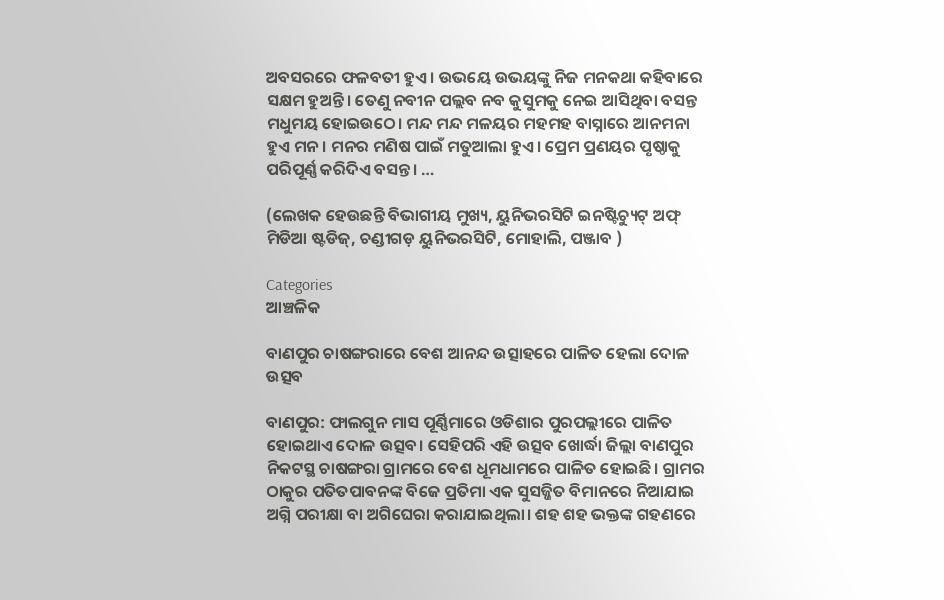ଅବସରରେ ଫଳବତୀ ହୁଏ । ଉଭୟେ ଉଭୟଙ୍କୁ ନିଜ ମନକଥା କହିବାରେ ସକ୍ଷମ ହୁଅନ୍ତି। ତେଣୁ ନବୀନ ପଲ୍ଲବ ନବ କୁସୁମକୁ ନେଇ ଆସିଥିବା ବସନ୍ତ ମଧୁମୟ ହୋଇଉଠେ। ମନ୍ଦ ମନ୍ଦ ମଳୟର ମହମହ ବାସ୍ନାରେ ଆନମନା ହୁଏ ମନ। ମନର ମଣିଷ ପାଇଁ ମତୁଆଲା ହୁଏ। ପ୍ରେମ ପ୍ରଣୟର ପୃଷ୍ଠାକୁ ପରିପୂର୍ଣ୍ଣ କରିଦିଏ ବସନ୍ତ। …

(ଲେଖକ ହେଉଛନ୍ତି ବିଭାଗୀୟ ମୁଖ୍ୟ, ୟୁନିଭରସିଟି ଇନଷ୍ଟିଚ୍ୟୁଟ୍ ଅଫ୍ ମିଡିଆ ଷ୍ଟଡିଜ୍, ଚଣ୍ଡୀଗଡ଼ ୟୁନିଭରସିଟି, ମୋହାଲି, ପଞ୍ଜାବ )

Categories
ଆଞ୍ଚଳିକ

ବାଣପୁର ଚାଷଙ୍ଗରାରେ ବେଶ ଆନନ୍ଦ ଉତ୍ସାହରେ ପାଳିତ ହେଲା ଦୋଳ ଉତ୍ସବ

ବାଣପୁର: ଫାଲଗୁନ ମାସ ପୂର୍ଣ୍ଣିମାରେ ଓଡିଶାର ପୁରପଲ୍ଲୀରେ ପାଳିତ ହୋଇଥାଏ ଦୋଳ ଉତ୍ସବ। ସେହିପରି ଏହି ଉତ୍ସବ ଖୋର୍ଦ୍ଧା ଜିଲ୍ଲା ବାଣପୁର ନିକଟସ୍ଥ ଚାଷଙ୍ଗରା ଗ୍ରାମରେ ବେଶ ଧୂମଧାମରେ ପାଳିତ ହୋଇଛି। ଗ୍ରାମର ଠାକୁର ପତିତପାବନଙ୍କ ବିଜେ ପ୍ରତିମା ଏକ ସୁସଜ୍ଜିତ ବିମାନରେ ନିଆଯାଇ ଅଗ୍ନି ପରୀକ୍ଷା ବା ଅଗିଘେରା କରାଯାଇଥିଲା। ଶହ ଶହ ଭକ୍ତଙ୍କ ଗହଣରେ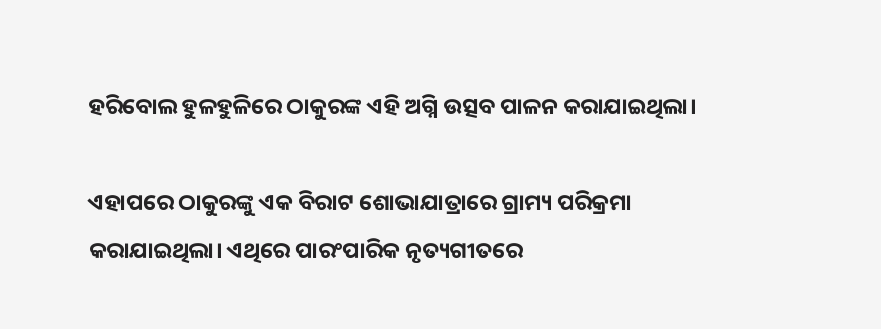ହରିବୋଲ ହୁଳହୁଳିରେ ଠାକୁରଙ୍କ ଏହି ଅଗ୍ନି ଉତ୍ସବ ପାଳନ କରାଯାଇଥିଲା।

ଏହାପରେ ଠାକୁରଙ୍କୁ ଏକ ବିରାଟ ଶୋଭାଯାତ୍ରାରେ ଗ୍ରାମ୍ୟ ପରିକ୍ରମା କରାଯାଇଥିଲା। ଏଥିରେ ପାରଂପାରିକ ନୃତ୍ୟଗୀତରେ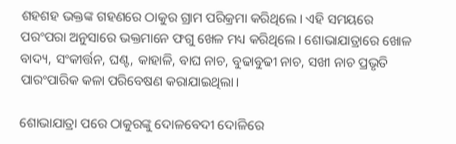ଶହଶହ ଭକ୍ତଙ୍କ ଗହଣରେ ଠାକୁର ଗ୍ରାମ ପରିକ୍ରମା କରିଥିଲେ। ଏହି ସମୟରେ ପରଂପରା ଅନୁସାରେ ଭକ୍ତମାନେ ଫଗୁ ଖେଳ ମଧ୍ୟ କରିଥିଲେ। ଶୋଭାଯାତ୍ରାରେ ଖୋଳ ବାଦ୍ୟ, ସଂକୀର୍ତ୍ତନ, ଘଣ୍ଟ, କାହାଳି, ବାଘ ନାଚ, ବୁଢାବୁଢୀ ନାଚ, ସଖୀ ନାଚ ପ୍ରଭୃତି ପାରଂପାରିକ କଳା ପରିବେଷଣ କରାଯାଇଥିଲା।

ଶୋଭାଯାତ୍ରା ପରେ ଠାକୁରଙ୍କୁ ଦୋଳବେଦୀ ଦୋଳିରେ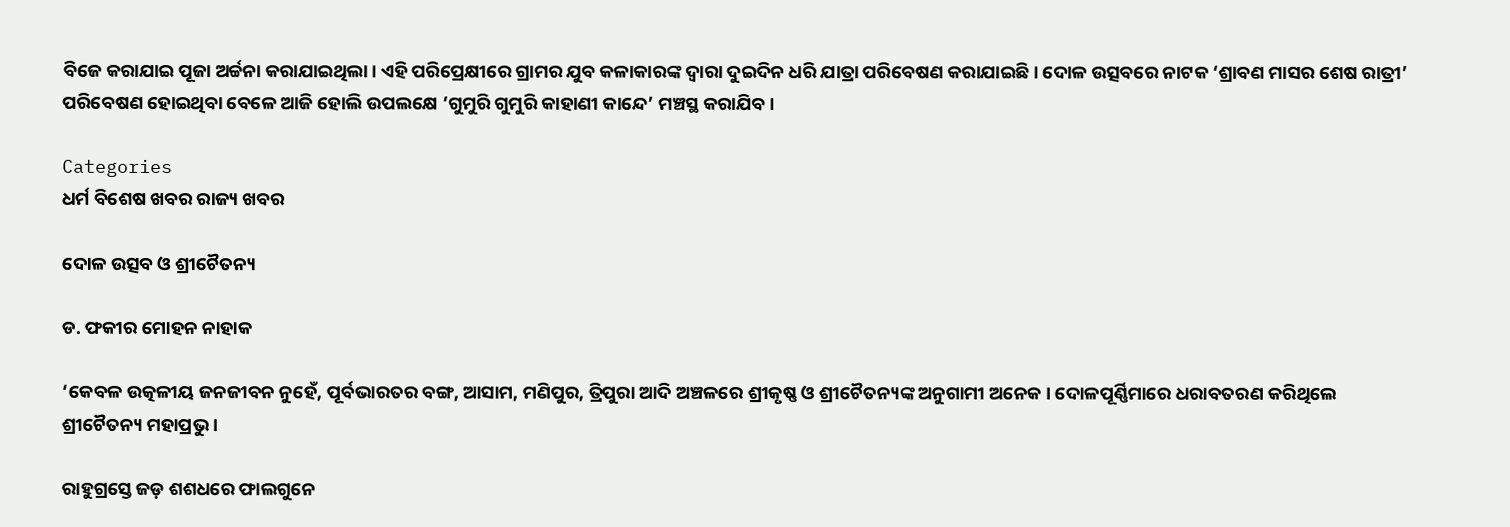ବିଜେ କରାଯାଇ ପୂଜା ଅର୍ଚ୍ଚନା କରାଯାଇଥିଲା। ଏହି ପରିପ୍ରେକ୍ଷୀରେ ଗ୍ରାମର ଯୁବ କଳାକାରଙ୍କ ଦ୍ବାରା ଦୁଇଦିନ ଧରି ଯାତ୍ରା ପରିବେଷଣ କରାଯାଇଛି। ଦୋଳ ଉତ୍ସବରେ ନାଟକ ‘ଶ୍ରାବଣ ମାସର ଶେଷ ରାତ୍ରୀ’ ପରିବେଷଣ ହୋଇଥିବା ବେଳେ ଆଜି ହୋଲି ଉପଲକ୍ଷେ ‘ଗୁମୁରି ଗୁମୁରି କାହାଣୀ କାନ୍ଦେ’ ମଞ୍ଚସ୍ଥ କରାଯିବ।

Categories
ଧର୍ମ ବିଶେଷ ଖବର ରାଜ୍ୟ ଖବର

ଦୋଳ ଉତ୍ସବ ଓ ଶ୍ରୀଚୈତନ୍ୟ

ଡ. ଫକୀର ମୋହନ ନାହାକ

‘କେବଳ ଉତ୍କଳୀୟ ଜନଜୀବନ ନୁହେଁ, ପୂର୍ବଭାରତର ବଙ୍ଗ, ଆସାମ, ମଣିପୁର, ତ୍ରିପୁରା ଆଦି ଅଞ୍ଚଳରେ ଶ୍ରୀକୃଷ୍ଣ ଓ ଶ୍ରୀଚୈତନ୍ୟଙ୍କ ଅନୁଗାମୀ ଅନେକ । ଦୋଳପୂର୍ଣ୍ଣିମାରେ ଧରାବତରଣ କରିଥିଲେ ଶ୍ରୀଚୈତନ୍ୟ ମହାପ୍ରଭୁ ।

ରାହୁଗ୍ରସ୍ତେ ଜଡ଼ ଶଶଧରେ ଫାଲଗୁନେ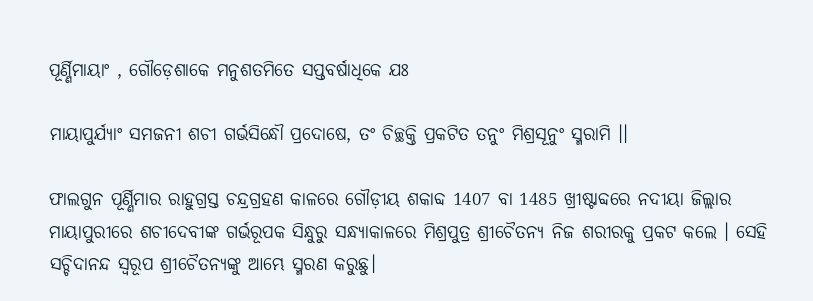ପୂର୍ଣ୍ଣିମାୟାଂ , ଗୌଡ଼େଶାକେ ମନୁଶତମିତେ ସପ୍ତବର୍ଷାଧିକେ ଯଃ

ମାୟାପୁର୍ଯ୍ୟାଂ ସମଜନୀ ଶଚୀ ଗର୍ଭସିନ୍ଧୌ ପ୍ରଦୋଷେ, ତଂ ଚିଚ୍ଛକ୍ତି ପ୍ରକଟିତ ତନୁଂ ମିଶ୍ରସୂନୁଂ ସ୍ମରାମି ।।

ଫାଲଗୁନ ପୂର୍ଣ୍ଣିମାର ରାହୁଗ୍ରସ୍ତ ଚନ୍ଦ୍ରଗ୍ରହଣ କାଳରେ ଗୌଡ଼ୀୟ ଶକାବ୍ଦ 1407 ବା 1485 ଖ୍ରୀଷ୍ଟାବ୍ଦରେ ନଦୀୟା ଜିଲ୍ଲାର ମାୟାପୁରୀରେ ଶଚୀଦେବୀଙ୍କ ଗର୍ଭରୂପକ ସିନ୍ଧୁରୁ ସନ୍ଧ୍ୟାକାଳରେ ମିଶ୍ରପୁତ୍ର ଶ୍ରୀଚୈତନ୍ୟ ନିଜ ଶରୀରକୁ ପ୍ରକଟ କଲେ । ସେହି ସଚ୍ଚିଦାନନ୍ଦ ସ୍ୱରୂପ ଶ୍ରୀଚୈତନ୍ୟଙ୍କୁ ଆମ୍ଭେ ସ୍ମରଣ କରୁଛୁ।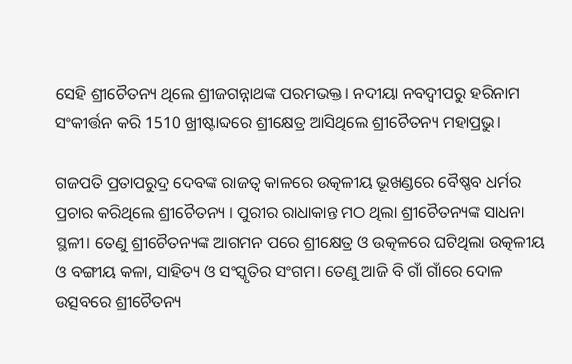ସେହି ଶ୍ରୀଚୈତନ୍ୟ ଥିଲେ ଶ୍ରୀଜଗନ୍ନାଥଙ୍କ ପରମଭକ୍ତ। ନଦୀୟା ନବଦ୍ୱୀପରୁ ହରିନାମ ସଂକୀର୍ତ୍ତନ କରି 1510 ଖ୍ରୀଷ୍ଟାବ୍ଦରେ ଶ୍ରୀକ୍ଷେତ୍ର ଆସିଥିଲେ ଶ୍ରୀଚୈତନ୍ୟ ମହାପ୍ରଭୁ।

ଗଜପତି ପ୍ରତାପରୁଦ୍ର ଦେବଙ୍କ ରାଜତ୍ୱ କାଳରେ ଉତ୍କଳୀୟ ଭୂଖଣ୍ଡରେ ବୈଷ୍ଣବ ଧର୍ମର ପ୍ରଚାର କରିଥିଲେ ଶ୍ରୀଚୈତନ୍ୟ । ପୁରୀର ରାଧାକାନ୍ତ ମଠ ଥିଲା ଶ୍ରୀଚୈତନ୍ୟଙ୍କ ସାଧନା ସ୍ଥଳୀ। ତେଣୁ ଶ୍ରୀଚୈତନ୍ୟଙ୍କ ଆଗମନ ପରେ ଶ୍ରୀକ୍ଷେତ୍ର ଓ ଉତ୍କଳରେ ଘଟିଥିଲା ଉତ୍କଳୀୟ ଓ ବଙ୍ଗୀୟ କଳା, ସାହିତ୍ୟ ଓ ସଂସ୍କୃତିର ସଂଗମ। ତେଣୁ ଆଜି ବି ଗାଁ ଗାଁରେ ଦୋଳ ଉତ୍ସବରେ ଶ୍ରୀଚୈତନ୍ୟ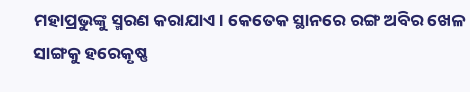ମହାପ୍ରଭୁଙ୍କୁ ସ୍ମରଣ କରାଯାଏ। କେତେକ ସ୍ଥାନରେ ରଙ୍ଗ ଅବିର ଖେଳ ସାଙ୍ଗକୁ ହରେକୃଷ୍ଣ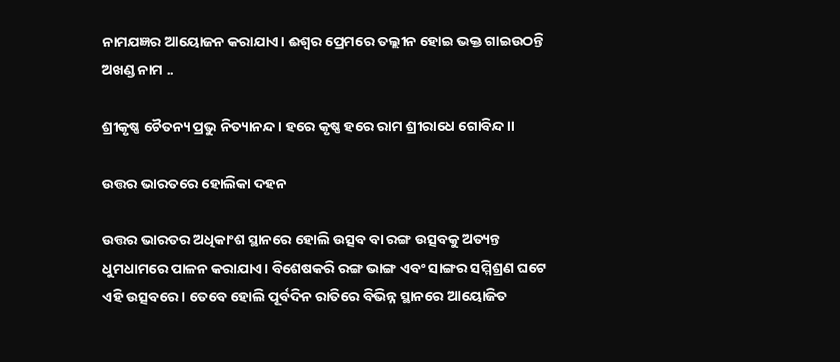ନାମଯଜ୍ଞର ଆୟୋଜନ କରାଯାଏ। ଈଶ୍ୱର ପ୍ରେମରେ ତଲ୍ଲୀନ ହୋଇ ଭକ୍ତ ଗାଇଉଠନ୍ତି ଅଖଣ୍ଡ ନାମ ..

ଶ୍ରୀକୃଷ୍ଣ ଚୈତନ୍ୟ ପ୍ରଭୁ ନିତ୍ୟାନନ୍ଦ । ହରେ କୃଷ୍ଣ ହରେ ରାମ ଶ୍ରୀରାଧେ ଗୋବିନ୍ଦ ।।

ଉତ୍ତର ଭାରତରେ ହୋଲିକା ଦହନ

ଉତ୍ତର ଭାରତର ଅଧିକାଂଶ ସ୍ଥାନରେ ହୋଲି ଉତ୍ସବ ବା ରଙ୍ଗ ଉତ୍ସବକୁ ଅତ୍ୟନ୍ତ ଧୁମଧାମରେ ପାଳନ କରାଯାଏ। ବିଶେଷକରି ରଙ୍ଗ ଭାଙ୍ଗ ଏବଂ ସାଙ୍ଗର ସମ୍ମିଶ୍ରଣ ଘଟେ ଏହି ଉତ୍ସବରେ। ତେବେ ହୋଲି ପୂର୍ବଦିନ ରାତିରେ ବିଭିନ୍ନ ସ୍ଥାନରେ ଆୟୋଜିତ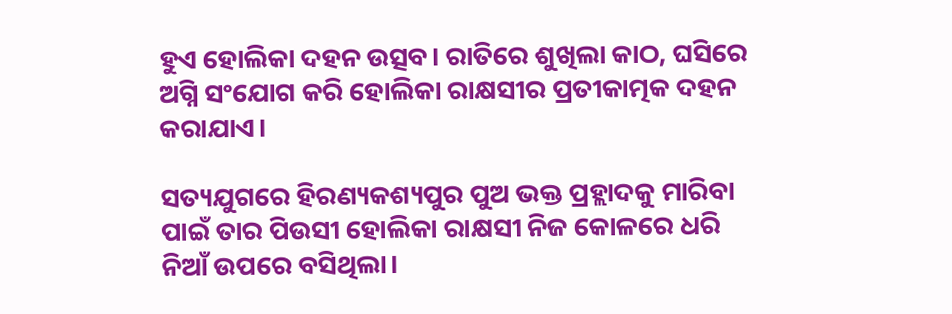ହୁଏ ହୋଲିକା ଦହନ ଉତ୍ସବ। ରାତିରେ ଶୁଖିଲା କାଠ, ଘସିରେ ଅଗ୍ନି ସଂଯୋଗ କରି ହୋଲିକା ରାକ୍ଷସୀର ପ୍ରତୀକାତ୍ମକ ଦହନ କରାଯାଏ।

ସତ୍ୟଯୁଗରେ ହିରଣ୍ୟକଶ୍ୟପୁର ପୁଅ ଭକ୍ତ ପ୍ରହ୍ଲାଦକୁ ମାରିବା ପାଇଁ ତାର ପିଉସୀ ହୋଲିକା ରାକ୍ଷସୀ ନିଜ କୋଳରେ ଧରି ନିଆଁ ଉପରେ ବସିଥିଲା।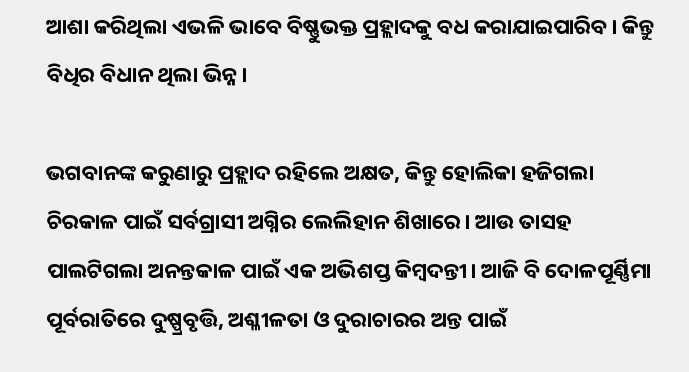ଆଶା କରିଥିଲା ଏଭଳି ଭାବେ ବିଷ୍ଣୁଭକ୍ତ ପ୍ରହ୍ଲାଦକୁ ବଧ କରାଯାଇପାରିବ। କିନ୍ତୁ ବିଧିର ବିଧାନ ଥିଲା ଭିନ୍ନ।

ଭଗବାନଙ୍କ କରୁଣାରୁ ପ୍ରହ୍ଲାଦ ରହିଲେ ଅକ୍ଷତ, କିନ୍ତୁ ହୋଲିକା ହଜିଗଲା ଚିରକାଳ ପାଇଁ ସର୍ବଗ୍ରାସୀ ଅଗ୍ନିର ଲେଲିହାନ ଶିଖାରେ। ଆଉ ତାସହ ପାଲଟିଗଲା ଅନନ୍ତକାଳ ପାଇଁ ଏକ ଅଭିଶପ୍ତ କିମ୍ବଦନ୍ତୀ। ଆଜି ବି ଦୋଳପୂର୍ଣ୍ଣିମା ପୂର୍ବରାତିରେ ଦୁଷ୍ପ୍ରବୃତ୍ତି, ଅଶ୍ଳୀଳତା ଓ ଦୁରାଚାରର ଅନ୍ତ ପାଇଁ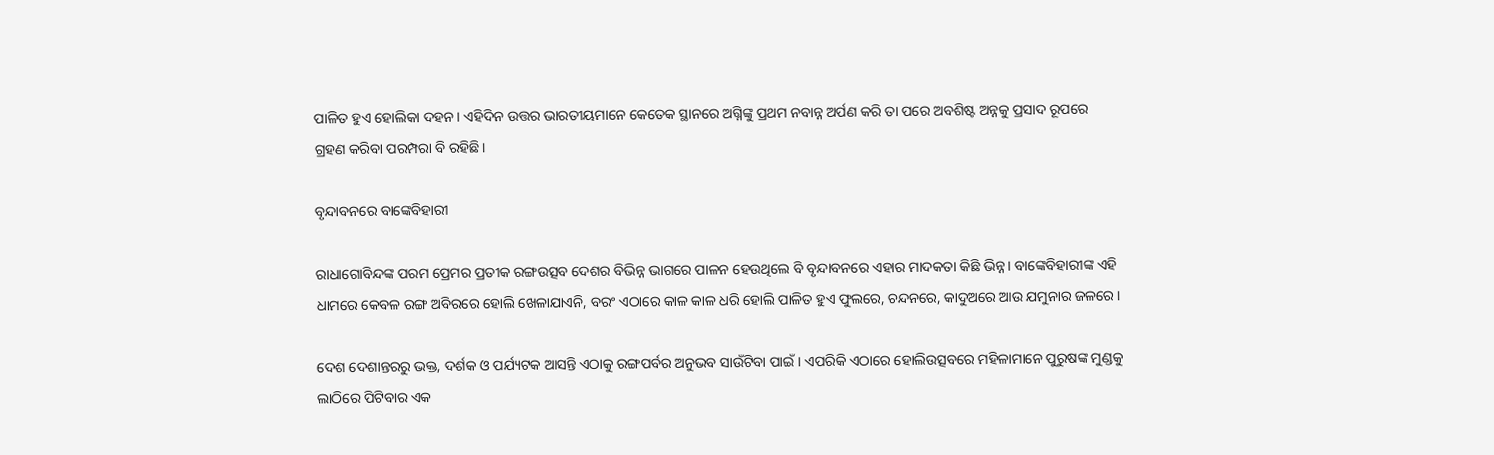ପାଳିତ ହୁଏ ହୋଲିକା ଦହନ। ଏହିଦିନ ଉତ୍ତର ଭାରତୀୟମାନେ କେତେକ ସ୍ଥାନରେ ଅଗ୍ନିଙ୍କୁ ପ୍ରଥମ ନବାନ୍ନ ଅର୍ପଣ କରି ତା ପରେ ଅବଶିଷ୍ଟ ଅନ୍ନକୁ ପ୍ରସାଦ ରୂପରେ ଗ୍ରହଣ କରିବା ପରମ୍ପରା ବି ରହିଛି।

ବୃନ୍ଦାବନରେ ବାଙ୍କେବିହାରୀ

ରାଧାଗୋବିନ୍ଦଙ୍କ ପରମ ପ୍ରେମର ପ୍ରତୀକ ରଙ୍ଗଉତ୍ସବ ଦେଶର ବିଭିନ୍ନ ଭାଗରେ ପାଳନ ହେଉଥିଲେ ବି ବୃନ୍ଦାବନରେ ଏହାର ମାଦକତା କିଛି ଭିନ୍ନ। ବାଙ୍କେବିହାରୀଙ୍କ ଏହି ଧାମରେ କେବଳ ରଙ୍ଗ ଅବିରରେ ହୋଲି ଖେଳାଯାଏନି, ବରଂ ଏଠାରେ କାଳ କାଳ ଧରି ହୋଲି ପାଳିତ ହୁଏ ଫୁଲରେ, ଚନ୍ଦନରେ, କାଦୁଅରେ ଆଉ ଯମୁନାର ଜଳରେ।

ଦେଶ ଦେଶାନ୍ତରରୁ ଭକ୍ତ, ଦର୍ଶକ ଓ ପର୍ଯ୍ୟଟକ ଆସନ୍ତି ଏଠାକୁ ରଙ୍ଗପର୍ବର ଅନୁଭବ ସାଉଁଟିବା ପାଇଁ। ଏପରିକି ଏଠାରେ ହୋଲିଉତ୍ସବରେ ମହିଳାମାନେ ପୁରୁଷଙ୍କ ମୁଣ୍ଡକୁ ଲାଠିରେ ପିଟିବାର ଏକ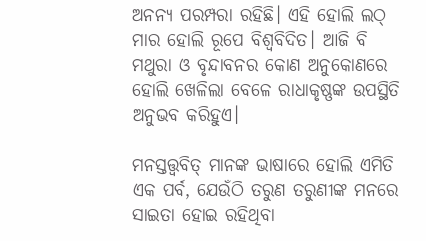ଅନନ୍ୟ ପରମ୍ପରା ରହିଛି। ଏହି ହୋଲି ଲଠ୍ ମାର ହୋଲି ରୂପେ ବିଶ୍ୱବିଦିତ। ଆଜି ବି ମଥୁରା ଓ ବୃନ୍ଦାବନର କୋଣ ଅନୁକୋଣରେ ହୋଲି ଖେଳିଲା ବେଳେ ରାଧାକୃଷ୍ଣଙ୍କ ଉପସ୍ଥିତି ଅନୁଭବ କରିହୁଏ।

ମନସ୍ତତ୍ତ୍ୱବିତ୍ ମାନଙ୍କ ଭାଷାରେ ହୋଲି ଏମିତି ଏକ ପର୍ବ, ଯେଉଁଠି ତରୁଣ ତରୁଣୀଙ୍କ ମନରେ ସାଇତା ହୋଇ ରହିଥିବା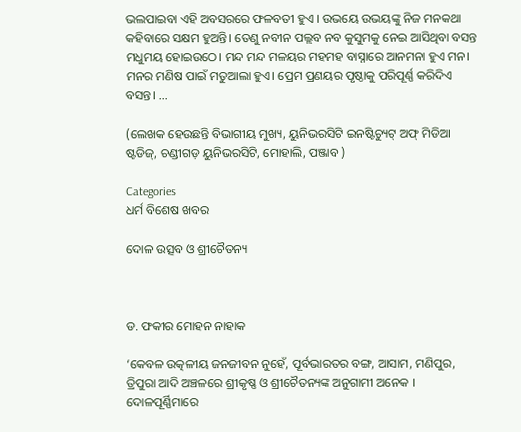ଭଲପାଇବା ଏହି ଅବସରରେ ଫଳବତୀ ହୁଏ । ଉଭୟେ ଉଭୟଙ୍କୁ ନିଜ ମନକଥା କହିବାରେ ସକ୍ଷମ ହୁଅନ୍ତି। ତେଣୁ ନବୀନ ପଲ୍ଲବ ନବ କୁସୁମକୁ ନେଇ ଆସିଥିବା ବସନ୍ତ ମଧୁମୟ ହୋଇଉଠେ। ମନ୍ଦ ମନ୍ଦ ମଳୟର ମହମହ ବାସ୍ନାରେ ଆନମନା ହୁଏ ମନ। ମନର ମଣିଷ ପାଇଁ ମତୁଆଲା ହୁଏ। ପ୍ରେମ ପ୍ରଣୟର ପୃଷ୍ଠାକୁ ପରିପୂର୍ଣ୍ଣ କରିଦିଏ ବସନ୍ତ। …

(ଲେଖକ ହେଉଛନ୍ତି ବିଭାଗୀୟ ମୁଖ୍ୟ, ୟୁନିଭରସିଟି ଇନଷ୍ଟିଚ୍ୟୁଟ୍ ଅଫ୍ ମିଡିଆ ଷ୍ଟଡିଜ୍, ଚଣ୍ଡୀଗଡ଼ ୟୁନିଭରସିଟି, ମୋହାଲି, ପଞ୍ଜାବ )

Categories
ଧର୍ମ ବିଶେଷ ଖବର

ଦୋଳ ଉତ୍ସବ ଓ ଶ୍ରୀଚୈତନ୍ୟ



ଡ. ଫକୀର ମୋହନ ନାହାକ

‘କେବଳ ଉତ୍କଳୀୟ ଜନଜୀବନ ନୁହେଁ, ପୂର୍ବଭାରତର ବଙ୍ଗ, ଆସାମ, ମଣିପୁର, ତ୍ରିପୁରା ଆଦି ଅଞ୍ଚଳରେ ଶ୍ରୀକୃଷ୍ଣ ଓ ଶ୍ରୀଚୈତନ୍ୟଙ୍କ ଅନୁଗାମୀ ଅନେକ । ଦୋଳପୂର୍ଣ୍ଣିମାରେ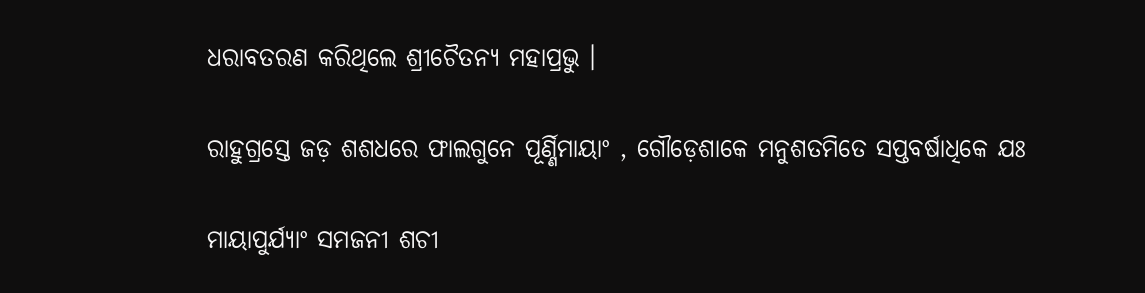ଧରାବତରଣ କରିଥିଲେ ଶ୍ରୀଚୈତନ୍ୟ ମହାପ୍ରଭୁ ।

ରାହୁଗ୍ରସ୍ତେ ଜଡ଼ ଶଶଧରେ ଫାଲଗୁନେ ପୂର୍ଣ୍ଣିମାୟାଂ , ଗୌଡ଼େଶାକେ ମନୁଶତମିତେ ସପ୍ତବର୍ଷାଧିକେ ଯଃ

ମାୟାପୁର୍ଯ୍ୟାଂ ସମଜନୀ ଶଚୀ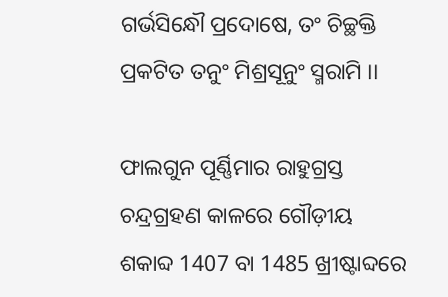ଗର୍ଭସିନ୍ଧୌ ପ୍ରଦୋଷେ, ତଂ ଚିଚ୍ଛକ୍ତି ପ୍ରକଟିତ ତନୁଂ ମିଶ୍ରସୂନୁଂ ସ୍ମରାମି ।।

ଫାଲଗୁନ ପୂର୍ଣ୍ଣିମାର ରାହୁଗ୍ରସ୍ତ ଚନ୍ଦ୍ରଗ୍ରହଣ କାଳରେ ଗୌଡ଼ୀୟ ଶକାବ୍ଦ 1407 ବା 1485 ଖ୍ରୀଷ୍ଟାବ୍ଦରେ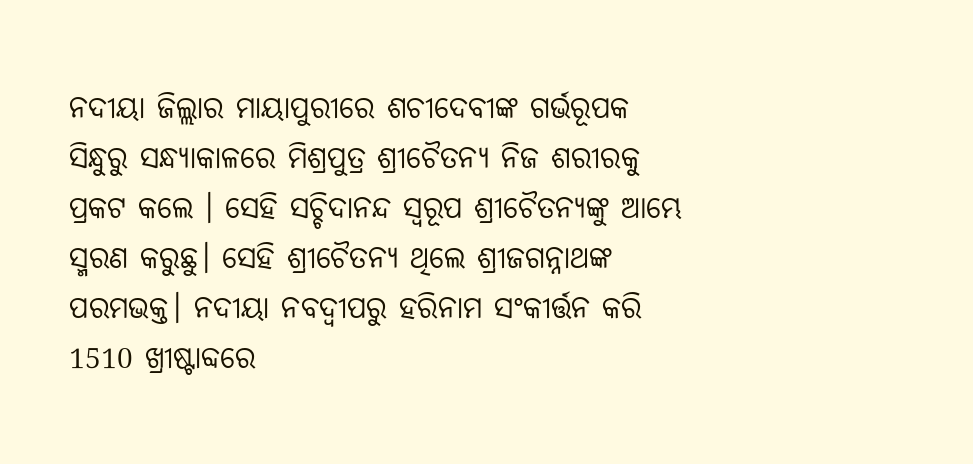ନଦୀୟା ଜିଲ୍ଲାର ମାୟାପୁରୀରେ ଶଚୀଦେବୀଙ୍କ ଗର୍ଭରୂପକ ସିନ୍ଧୁରୁ ସନ୍ଧ୍ୟାକାଳରେ ମିଶ୍ରପୁତ୍ର ଶ୍ରୀଚୈତନ୍ୟ ନିଜ ଶରୀରକୁ ପ୍ରକଟ କଲେ । ସେହି ସଚ୍ଚିଦାନନ୍ଦ ସ୍ୱରୂପ ଶ୍ରୀଚୈତନ୍ୟଙ୍କୁ ଆମ୍ଭେ ସ୍ମରଣ କରୁଛୁ। ସେହି ଶ୍ରୀଚୈତନ୍ୟ ଥିଲେ ଶ୍ରୀଜଗନ୍ନାଥଙ୍କ ପରମଭକ୍ତ। ନଦୀୟା ନବଦ୍ୱୀପରୁ ହରିନାମ ସଂକୀର୍ତ୍ତନ କରି 1510 ଖ୍ରୀଷ୍ଟାବ୍ଦରେ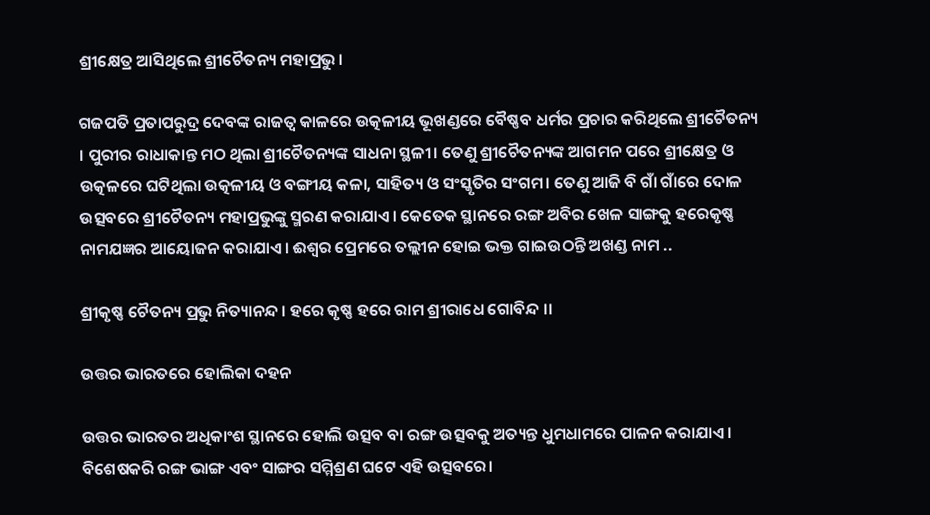ଶ୍ରୀକ୍ଷେତ୍ର ଆସିଥିଲେ ଶ୍ରୀଚୈତନ୍ୟ ମହାପ୍ରଭୁ।

ଗଜପତି ପ୍ରତାପରୁଦ୍ର ଦେବଙ୍କ ରାଜତ୍ୱ କାଳରେ ଉତ୍କଳୀୟ ଭୂଖଣ୍ଡରେ ବୈଷ୍ଣବ ଧର୍ମର ପ୍ରଚାର କରିଥିଲେ ଶ୍ରୀଚୈତନ୍ୟ । ପୁରୀର ରାଧାକାନ୍ତ ମଠ ଥିଲା ଶ୍ରୀଚୈତନ୍ୟଙ୍କ ସାଧନା ସ୍ଥଳୀ। ତେଣୁ ଶ୍ରୀଚୈତନ୍ୟଙ୍କ ଆଗମନ ପରେ ଶ୍ରୀକ୍ଷେତ୍ର ଓ ଉତ୍କଳରେ ଘଟିଥିଲା ଉତ୍କଳୀୟ ଓ ବଙ୍ଗୀୟ କଳା, ସାହିତ୍ୟ ଓ ସଂସ୍କୃତିର ସଂଗମ। ତେଣୁ ଆଜି ବି ଗାଁ ଗାଁରେ ଦୋଳ ଉତ୍ସବରେ ଶ୍ରୀଚୈତନ୍ୟ ମହାପ୍ରଭୁଙ୍କୁ ସ୍ମରଣ କରାଯାଏ। କେତେକ ସ୍ଥାନରେ ରଙ୍ଗ ଅବିର ଖେଳ ସାଙ୍ଗକୁ ହରେକୃଷ୍ଣ ନାମଯଜ୍ଞର ଆୟୋଜନ କରାଯାଏ। ଈଶ୍ୱର ପ୍ରେମରେ ତଲ୍ଲୀନ ହୋଇ ଭକ୍ତ ଗାଇଉଠନ୍ତି ଅଖଣ୍ଡ ନାମ ..

ଶ୍ରୀକୃଷ୍ଣ ଚୈତନ୍ୟ ପ୍ରଭୁ ନିତ୍ୟାନନ୍ଦ । ହରେ କୃଷ୍ଣ ହରେ ରାମ ଶ୍ରୀରାଧେ ଗୋବିନ୍ଦ ।।

ଉତ୍ତର ଭାରତରେ ହୋଲିକା ଦହନ

ଉତ୍ତର ଭାରତର ଅଧିକାଂଶ ସ୍ଥାନରେ ହୋଲି ଉତ୍ସବ ବା ରଙ୍ଗ ଉତ୍ସବକୁ ଅତ୍ୟନ୍ତ ଧୁମଧାମରେ ପାଳନ କରାଯାଏ। ବିଶେଷକରି ରଙ୍ଗ ଭାଙ୍ଗ ଏବଂ ସାଙ୍ଗର ସମ୍ମିଶ୍ରଣ ଘଟେ ଏହି ଉତ୍ସବରେ।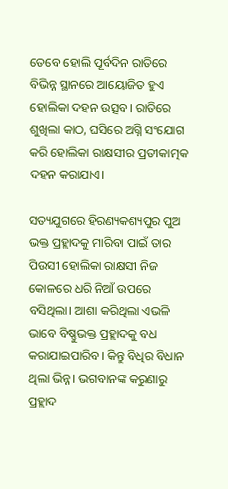ତେବେ ହୋଲି ପୂର୍ବଦିନ ରାତିରେ ବିଭିନ୍ନ ସ୍ଥାନରେ ଆୟୋଜିତ ହୁଏ ହୋଲିକା ଦହନ ଉତ୍ସବ। ରାତିରେ ଶୁଖିଲା କାଠ, ଘସିରେ ଅଗ୍ନି ସଂଯୋଗ କରି ହୋଲିକା ରାକ୍ଷସୀର ପ୍ରତୀକାତ୍ମକ ଦହନ କରାଯାଏ।

ସତ୍ୟଯୁଗରେ ହିରଣ୍ୟକଶ୍ୟପୁର ପୁଅ ଭକ୍ତ ପ୍ରହ୍ଲାଦକୁ ମାରିବା ପାଇଁ ତାର ପିଉସୀ ହୋଲିକା ରାକ୍ଷସୀ ନିଜ କୋଳରେ ଧରି ନିଆଁ ଉପରେ ବସିଥିଲା। ଆଶା କରିଥିଲା ଏଭଳି ଭାବେ ବିଷ୍ଣୁଭକ୍ତ ପ୍ରହ୍ଲାଦକୁ ବଧ କରାଯାଇପାରିବ। କିନ୍ତୁ ବିଧିର ବିଧାନ ଥିଲା ଭିନ୍ନ। ଭଗବାନଙ୍କ କରୁଣାରୁ ପ୍ରହ୍ଲାଦ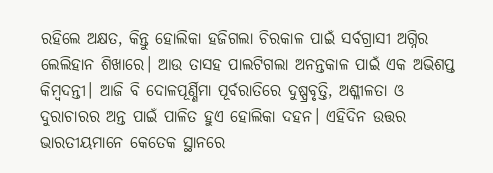ରହିଲେ ଅକ୍ଷତ, କିନ୍ତୁ ହୋଲିକା ହଜିଗଲା ଚିରକାଳ ପାଇଁ ସର୍ବଗ୍ରାସୀ ଅଗ୍ନିର ଲେଲିହାନ ଶିଖାରେ। ଆଉ ତାସହ ପାଲଟିଗଲା ଅନନ୍ତକାଳ ପାଇଁ ଏକ ଅଭିଶପ୍ତ କିମ୍ବଦନ୍ତୀ। ଆଜି ବି ଦୋଳପୂର୍ଣ୍ଣିମା ପୂର୍ବରାତିରେ ଦୁଷ୍ପ୍ରବୃତ୍ତି, ଅଶ୍ଳୀଳତା ଓ ଦୁରାଚାରର ଅନ୍ତ ପାଇଁ ପାଳିତ ହୁଏ ହୋଲିକା ଦହନ। ଏହିଦିନ ଉତ୍ତର ଭାରତୀୟମାନେ କେତେକ ସ୍ଥାନରେ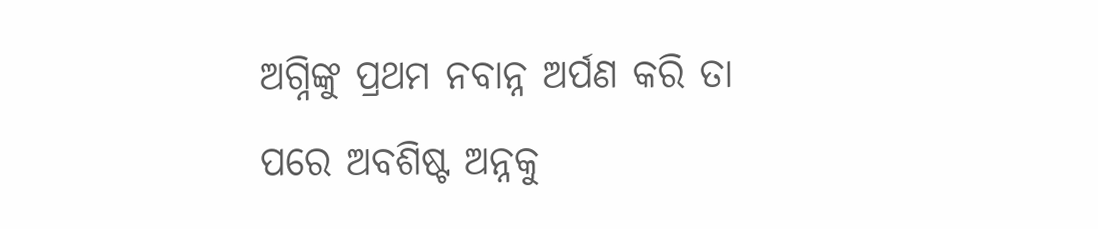ଅଗ୍ନିଙ୍କୁ ପ୍ରଥମ ନବାନ୍ନ ଅର୍ପଣ କରି ତା ପରେ ଅବଶିଷ୍ଟ ଅନ୍ନକୁ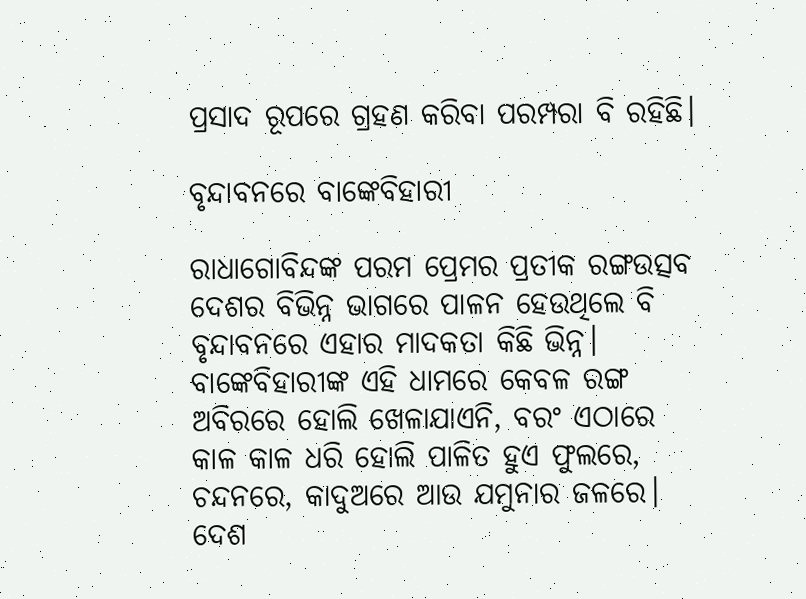ପ୍ରସାଦ ରୂପରେ ଗ୍ରହଣ କରିବା ପରମ୍ପରା ବି ରହିଛି।

ବୃନ୍ଦାବନରେ ବାଙ୍କେବିହାରୀ

ରାଧାଗୋବିନ୍ଦଙ୍କ ପରମ ପ୍ରେମର ପ୍ରତୀକ ରଙ୍ଗଉତ୍ସବ ଦେଶର ବିଭିନ୍ନ ଭାଗରେ ପାଳନ ହେଉଥିଲେ ବି ବୃନ୍ଦାବନରେ ଏହାର ମାଦକତା କିଛି ଭିନ୍ନ। ବାଙ୍କେବିହାରୀଙ୍କ ଏହି ଧାମରେ କେବଳ ରଙ୍ଗ ଅବିରରେ ହୋଲି ଖେଳାଯାଏନି, ବରଂ ଏଠାରେ କାଳ କାଳ ଧରି ହୋଲି ପାଳିତ ହୁଏ ଫୁଲରେ, ଚନ୍ଦନରେ, କାଦୁଅରେ ଆଉ ଯମୁନାର ଜଳରେ। ଦେଶ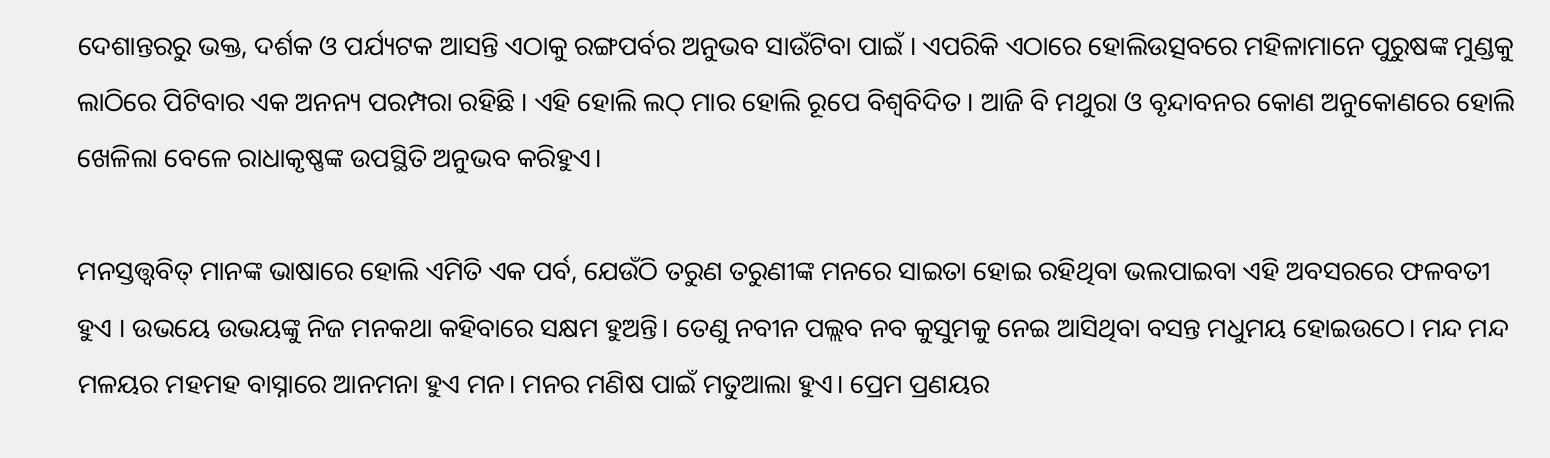ଦେଶାନ୍ତରରୁ ଭକ୍ତ, ଦର୍ଶକ ଓ ପର୍ଯ୍ୟଟକ ଆସନ୍ତି ଏଠାକୁ ରଙ୍ଗପର୍ବର ଅନୁଭବ ସାଉଁଟିବା ପାଇଁ । ଏପରିକି ଏଠାରେ ହୋଲିଉତ୍ସବରେ ମହିଳାମାନେ ପୁରୁଷଙ୍କ ମୁଣ୍ଡକୁ ଲାଠିରେ ପିଟିବାର ଏକ ଅନନ୍ୟ ପରମ୍ପରା ରହିଛି । ଏହି ହୋଲି ଲଠ୍ ମାର ହୋଲି ରୂପେ ବିଶ୍ୱବିଦିତ । ଆଜି ବି ମଥୁରା ଓ ବୃନ୍ଦାବନର କୋଣ ଅନୁକୋଣରେ ହୋଲି ଖେଳିଲା ବେଳେ ରାଧାକୃଷ୍ଣଙ୍କ ଉପସ୍ଥିତି ଅନୁଭବ କରିହୁଏ।

ମନସ୍ତତ୍ତ୍ୱବିତ୍ ମାନଙ୍କ ଭାଷାରେ ହୋଲି ଏମିତି ଏକ ପର୍ବ, ଯେଉଁଠି ତରୁଣ ତରୁଣୀଙ୍କ ମନରେ ସାଇତା ହୋଇ ରହିଥିବା ଭଲପାଇବା ଏହି ଅବସରରେ ଫଳବତୀ ହୁଏ । ଉଭୟେ ଉଭୟଙ୍କୁ ନିଜ ମନକଥା କହିବାରେ ସକ୍ଷମ ହୁଅନ୍ତି। ତେଣୁ ନବୀନ ପଲ୍ଲବ ନବ କୁସୁମକୁ ନେଇ ଆସିଥିବା ବସନ୍ତ ମଧୁମୟ ହୋଇଉଠେ। ମନ୍ଦ ମନ୍ଦ ମଳୟର ମହମହ ବାସ୍ନାରେ ଆନମନା ହୁଏ ମନ। ମନର ମଣିଷ ପାଇଁ ମତୁଆଲା ହୁଏ। ପ୍ରେମ ପ୍ରଣୟର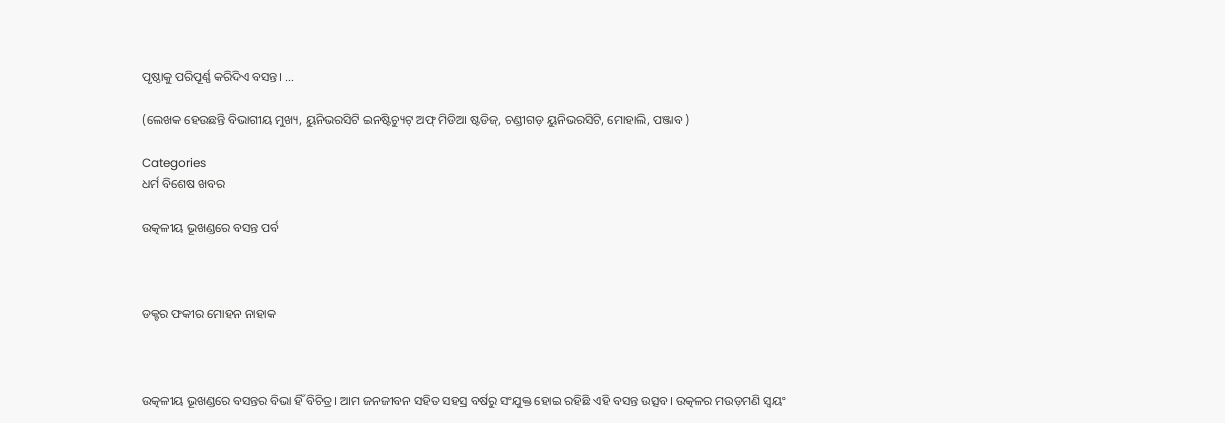ପୃଷ୍ଠାକୁ ପରିପୂର୍ଣ୍ଣ କରିଦିଏ ବସନ୍ତ। …

(ଲେଖକ ହେଉଛନ୍ତି ବିଭାଗୀୟ ମୁଖ୍ୟ, ୟୁନିଭରସିଟି ଇନଷ୍ଟିଚ୍ୟୁଟ୍ ଅଫ୍ ମିଡିଆ ଷ୍ଟଡିଜ୍, ଚଣ୍ଡୀଗଡ଼ ୟୁନିଭରସିଟି, ମୋହାଲି, ପଞ୍ଜାବ )

Categories
ଧର୍ମ ବିଶେଷ ଖବର

ଉତ୍କଳୀୟ ଭୂଖଣ୍ଡରେ ବସନ୍ତ ପର୍ବ



ଡକ୍ଟର ଫକୀର ମୋହନ ନାହାକ



ଉତ୍କଳୀୟ ଭୂଖଣ୍ଡରେ ବସନ୍ତର ବିଭା ହିଁ ବିଚିତ୍ର। ଆମ ଜନଜୀବନ ସହିତ ସହସ୍ର ବର୍ଷରୁ ସଂଯୁକ୍ତ ହୋଇ ରହିଛି ଏହି ବସନ୍ତ ଉତ୍ସବ। ଉତ୍କଳର ମଉଡ଼ମଣି ସ୍ୱୟଂ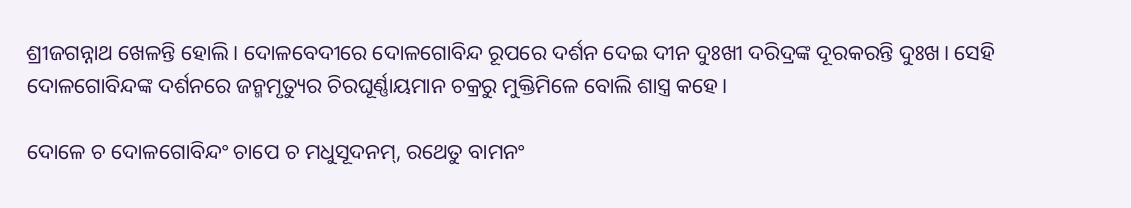ଶ୍ରୀଜଗନ୍ନାଥ ଖେଳନ୍ତି ହୋଲି। ଦୋଳବେଦୀରେ ଦୋଳଗୋବିନ୍ଦ ରୂପରେ ଦର୍ଶନ ଦେଇ ଦୀନ ଦୁଃଖୀ ଦରିଦ୍ରଙ୍କ ଦୂରକରନ୍ତି ଦୁଃଖ। ସେହି ଦୋଳଗୋବିନ୍ଦଙ୍କ ଦର୍ଶନରେ ଜନ୍ମମୃତ୍ୟୁର ଚିରଘୂର୍ଣ୍ଣାୟମାନ ଚକ୍ରରୁ ମୁକ୍ତିମିଳେ ବୋଲି ଶାସ୍ତ୍ର କହେ।

ଦୋଳେ ଚ ଦୋଳଗୋବିନ୍ଦଂ ଚାପେ ଚ ମଧୁସୂଦନମ୍, ରଥେତୁ ବାମନଂ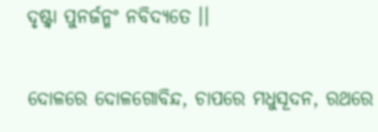ଦୃଷ୍ଟ୍ୱା ପୁନର୍ଜନ୍ମଂ ନବିଦ୍ୟତେ ।।

ଦୋଳରେ ଦୋଳଗୋବିନ୍ଦ, ଚାପରେ ମଧୁସୂଦନ, ରଥରେ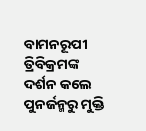ବାମନରୂପୀ ତ୍ରିବିକ୍ରମଙ୍କ ଦର୍ଶନ କଲେ ପୁନର୍ଜନ୍ମରୁ ମୁକ୍ତି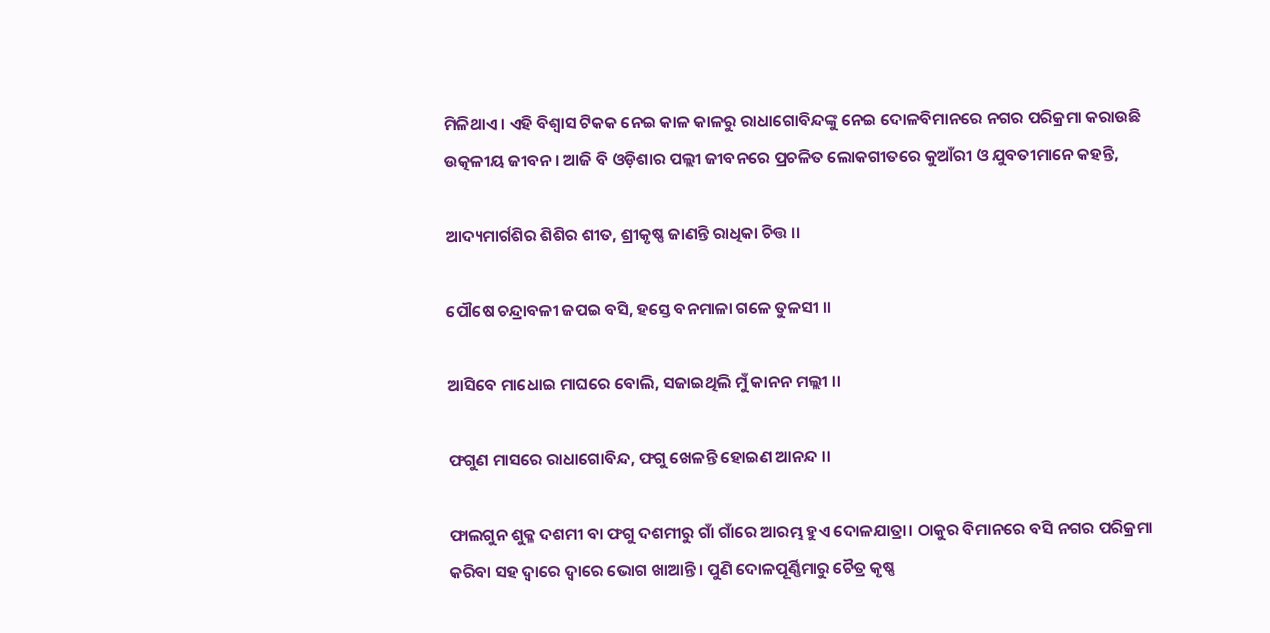ମିଳିଥାଏ । ଏହି ବିଶ୍ୱାସ ଟିକକ ନେଇ କାଳ କାଳରୁ ରାଧାଗୋବିନ୍ଦଙ୍କୁ ନେଇ ଦୋଳବିମାନରେ ନଗର ପରିକ୍ରମା କରାଉଛି ଉତ୍କଳୀୟ ଜୀବନ । ଆଜି ବି ଓଡ଼ିଶାର ପଲ୍ଲୀ ଜୀବନରେ ପ୍ରଚଳିତ ଲୋକଗୀତରେ କୁଆଁରୀ ଓ ଯୁବତୀମାନେ କହନ୍ତି,

ଆଦ୍ୟମାର୍ଗଶିର ଶିଶିର ଶୀତ, ଶ୍ରୀକୃଷ୍ଣ ଜାଣନ୍ତି ରାଧିକା ଚିତ୍ତ ।।

ପୌଷେ ଚନ୍ଦ୍ରାବଳୀ ଜପଇ ବସି, ହସ୍ତେ ବନମାଳା ଗଳେ ତୁଳସୀ ।।

ଆସିବେ ମାଧୋଇ ମାଘରେ ବୋଲି, ସଜାଇଥିଲି ମୁଁ କାନନ ମଲ୍ଲୀ ।।

ଫଗୁଣ ମାସରେ ରାଧାଗୋବିନ୍ଦ, ଫଗୁ ଖେଳନ୍ତି ହୋଇଣ ଆନନ୍ଦ ।।

ଫାଲଗୁନ ଶୁକ୍ଳ ଦଶମୀ ବା ଫଗୁ ଦଶମୀରୁ ଗାଁ ଗାଁରେ ଆରମ୍ଭ ହୁଏ ଦୋଳଯାତ୍ରା। ଠାକୁର ବିମାନରେ ବସି ନଗର ପରିକ୍ରମା କରିବା ସହ ଦ୍ୱାରେ ଦ୍ୱାରେ ଭୋଗ ଖାଆନ୍ତି। ପୁଣି ଦୋଳପୂର୍ଣ୍ଣିମାରୁ ଚୈତ୍ର କୃଷ୍ଣ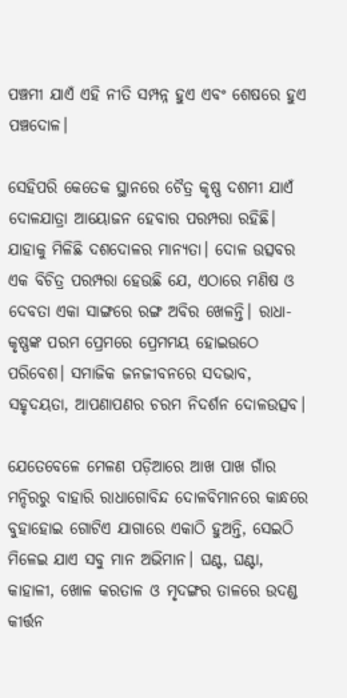ପଞ୍ଚମୀ ଯାଏଁ ଏହି ନୀତି ସମ୍ପନ୍ନ ହୁଏ ଏବଂ ଶେଷରେ ହୁଏ ପଞ୍ଚଦୋଳ।

ସେହିପରି କେତେକ ସ୍ଥାନରେ ଚୈତ୍ର କୃଷ୍ଣ ଦଶମୀ ଯାଏଁ ଦୋଳଯାତ୍ରା ଆୟୋଜନ ହେବାର ପରମ୍ପରା ରହିଛି। ଯାହାକୁ ମିଳିଛି ଦଶଦୋଳର ମାନ୍ୟତା। ଦୋଳ ଉତ୍ସବର ଏକ ବିଚିତ୍ର ପରମ୍ପରା ହେଉଛି ଯେ, ଏଠାରେ ମଣିଷ ଓ ଦେବତା ଏକା ସାଙ୍ଗରେ ରଙ୍ଗ ଅବିର ଖେଳନ୍ତି। ରାଧା-କୃଷ୍ଣଙ୍କ ପରମ ପ୍ରେମରେ ପ୍ରେମମୟ ହୋଇଉଠେ ପରିବେଶ। ସମାଜିକ ଜନଜୀବନରେ ସଦଭାବ, ସହୃଦୟତା, ଆପଣାପଣର ଚରମ ନିଦର୍ଶନ ଦୋଳଉତ୍ସବ।

ଯେତେବେଳେ ମେଳଣ ପଡ଼ିଆରେ ଆଖ ପାଖ ଗାଁର ମନ୍ଦିରରୁ ବାହାରି ରାଧାଗୋବିନ୍ଦ ଦୋଳବିମାନରେ କାନ୍ଧରେ ବୁହାହୋଇ ଗୋଟିଏ ଯାଗାରେ ଏକାଠି ହୁଅନ୍ତି, ସେଇଠି ମିଳେଇ ଯାଏ ସବୁ ମାନ ଅଭିମାନ। ଘଣ୍ଟ, ଘଣ୍ଟା, କାହାଳୀ, ଖୋଳ କରତାଳ ଓ ମୃଦଙ୍ଗର ତାଳରେ ଉଦଣ୍ଡ କୀର୍ତ୍ତନ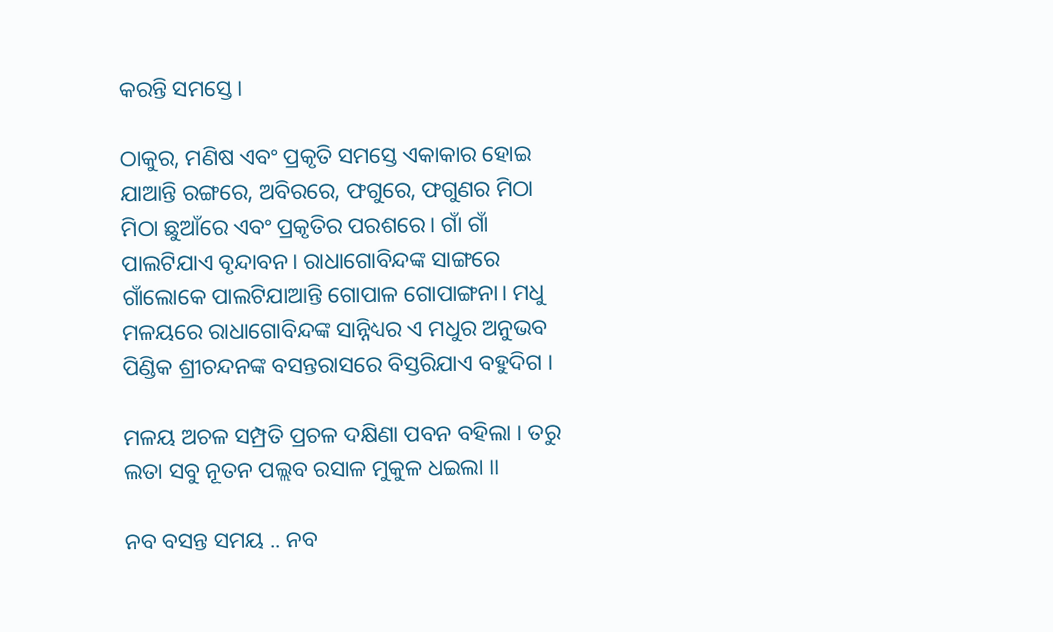କରନ୍ତି ସମସ୍ତେ।

ଠାକୁର, ମଣିଷ ଏବଂ ପ୍ରକୃତି ସମସ୍ତେ ଏକାକାର ହୋଇ ଯାଆନ୍ତି ରଙ୍ଗରେ, ଅବିରରେ, ଫଗୁରେ, ଫଗୁଣର ମିଠା ମିଠା ଛୁଆଁରେ ଏବଂ ପ୍ରକୃତିର ପରଶରେ। ଗାଁ ଗାଁ ପାଲଟିଯାଏ ବୃନ୍ଦାବନ। ରାଧାଗୋବିନ୍ଦଙ୍କ ସାଙ୍ଗରେ ଗାଁଲୋକେ ପାଲଟିଯାଆନ୍ତି ଗୋପାଳ ଗୋପାଙ୍ଗନା। ମଧୁ ମଳୟରେ ରାଧାଗୋବିନ୍ଦଙ୍କ ସାନ୍ନିଧ୍ୟର ଏ ମଧୁର ଅନୁଭବ ପିଣ୍ଡିକ ଶ୍ରୀଚନ୍ଦନଙ୍କ ବସନ୍ତରାସରେ ବିସ୍ତରିଯାଏ ବହୁଦିଗ ।

ମଳୟ ଅଚଳ ସମ୍ପ୍ରତି ପ୍ରଚଳ ଦକ୍ଷିଣା ପବନ ବହିଲା । ତରୁ ଲତା ସବୁ ନୂତନ ପଲ୍ଲବ ରସାଳ ମୁକୁଳ ଧଇଲା ।।

ନବ ବସନ୍ତ ସମୟ .. ନବ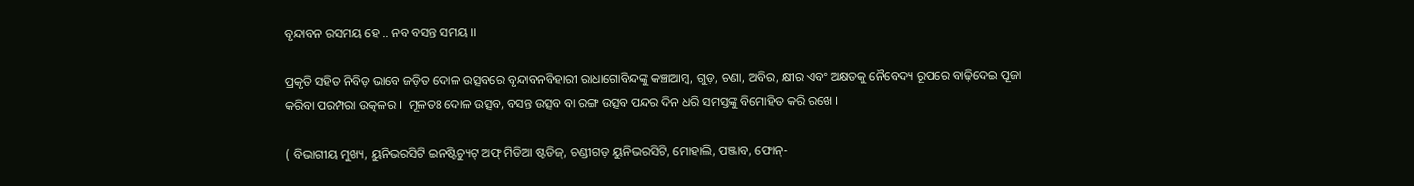ବୃନ୍ଦାବନ ରସମୟ ହେ .. ନବ ବସନ୍ତ ସମୟ ।।

ପ୍ରକୃତି ସହିତ ନିବିଡ଼ ଭାବେ ଜଡ଼ିତ ଦୋଳ ଉତ୍ସବରେ ବୃନ୍ଦାବନବିହାରୀ ରାଧାଗୋବିନ୍ଦଙ୍କୁ କଞ୍ଚାଆମ୍ବ, ଗୁଡ଼, ଚଣା, ଅବିର, କ୍ଷୀର ଏବଂ ଅକ୍ଷତକୁ ନୈବେଦ୍ୟ ରୂପରେ ବାଢ଼ିଦେଇ ପୂଜା କରିବା ପରମ୍ପରା ଉତ୍କଳର ।  ମୂଳତଃ ଦୋଳ ଉତ୍ସବ, ବସନ୍ତ ଉତ୍ସବ ବା ରଙ୍ଗ ଉତ୍ସବ ପନ୍ଦର ଦିନ ଧରି ସମସ୍ତଙ୍କୁ ବିମୋହିତ କରି ରଖେ ।

( ବିଭାଗୀୟ ମୁଖ୍ୟ, ୟୁନିଭରସିଟି ଇନଷ୍ଟିଚ୍ୟୁଟ୍ ଅଫ୍ ମିଡିଆ ଷ୍ଟଡିଜ୍, ଚଣ୍ଡୀଗଡ଼ ୟୁନିଭରସିଟି, ମୋହାଲି, ପଞ୍ଜାବ, ଫୋନ୍-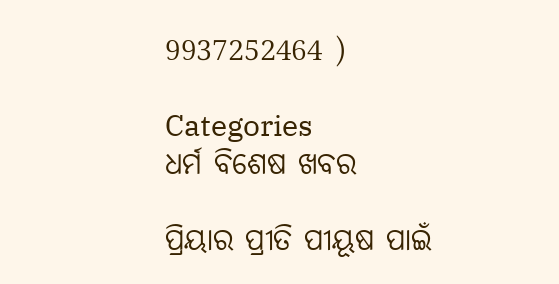9937252464 )

Categories
ଧର୍ମ ବିଶେଷ ଖବର

ପ୍ରିୟାର ପ୍ରୀତି ପୀୟୂଷ ପାଇଁ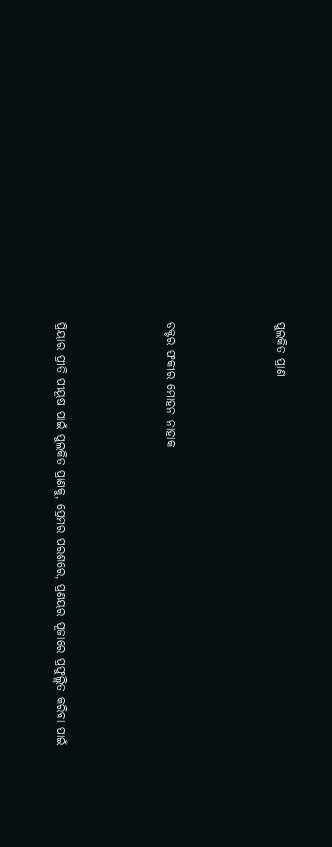ପୁଲକିତ ପ୍ରାଣ



ଡକ୍ଟର ଫକୀର ମୋହନ ନାହାକ



ପ୍ରିୟାର ପ୍ରୀତି ପୀୟୂଷ ପାଇଁ ପୁଲକିତ ପ୍ରାଣକୁ, ପ୍ରେମର ପରଶରେ, ପ୍ରଣୟର ପୂଜାରେ ପ୍ରଫୁଲ୍ଲିତ କରିବା ପାଇଁ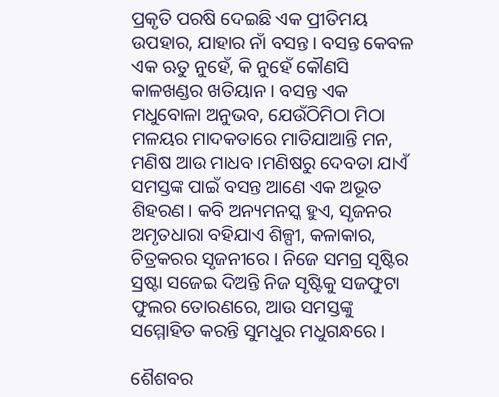ପ୍ରକୃତି ପରଷି ଦେଇଛି ଏକ ପ୍ରୀତିମୟ ଉପହାର, ଯାହାର ନାଁ ବସନ୍ତ। ବସନ୍ତ କେବଳ ଏକ ଋତୁ ନୁହେଁ, କି ନୁହେଁ କୌଣସି କାଳଖଣ୍ଡର ଖତିୟାନ । ବସନ୍ତ ଏକ ମଧୁବୋଳା ଅନୁଭବ, ଯେଉଁଠିମିଠା ମିଠା ମଳୟର ମାଦକତାରେ ମାତିଯାଆନ୍ତି ମନ, ମଣିଷ ଆଉ ମାଧବ ।ମଣିଷରୁ ଦେବତା ଯାଏଁ ସମସ୍ତଙ୍କ ପାଇଁ ବସନ୍ତ ଆଣେ ଏକ ଅଭୂତ ଶିହରଣ। କବି ଅନ୍ୟମନସ୍କ ହୁଏ, ସୃଜନର ଅମୃତଧାରା ବହିଯାଏ ଶିଳ୍ପୀ, କଳାକାର, ଚିତ୍ରକରର ସୃଜନୀରେ । ନିଜେ ସମଗ୍ର ସୃଷ୍ଟିର ସ୍ରଷ୍ଟା ସଜେଇ ଦିଅନ୍ତି ନିଜ ସୃଷ୍ଟିକୁ ସଜଫୁଟା ଫୁଲର ତୋରଣରେ, ଆଉ ସମସ୍ତଙ୍କୁ ସମ୍ମୋହିତ କରନ୍ତି ସୁମଧୁର ମଧୁଗନ୍ଧରେ ।

ଶୈଶବର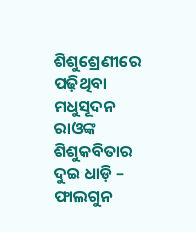ଶିଶୁଶ୍ରେଣୀରେ ପଢ଼ିଥିବା ମଧୁସୂଦନ ରାଓଙ୍କ ଶିଶୁକବିତାର ଦୁଇ ଧାଡ଼ି – ଫାଲଗୁନ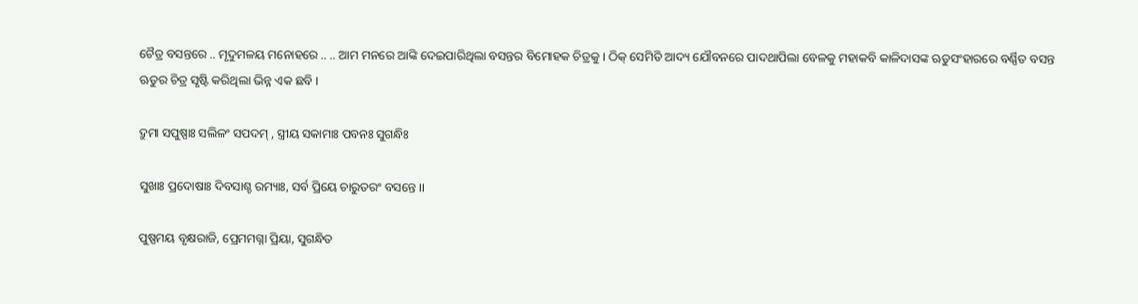ଚୈତ୍ର ବସନ୍ତରେ .. ମୃଦୁମଳୟ ମନୋହରେ .. .. ଆମ ମନରେ ଆଙ୍କି ଦେଇପାରିଥିଲା ବସନ୍ତର ବିମୋହକ ଚିତ୍ରକୁ । ଠିକ୍ ସେମିତି ଆଦ୍ୟ ଯୌବନରେ ପାଦଥାପିଲା ବେଳକୁ ମହାକବି କାଳିଦାସଙ୍କ ଋତୁସଂହାରରେ ବର୍ଣ୍ଣିତ ବସନ୍ତ ଋତୁର ଚିତ୍ର ସୃଷ୍ଟି କରିଥିଲା ଭିନ୍ନ ଏକ ଛବି ।

ଦ୍ରୁମା ସପୁଷ୍ପାଃ ସଲିଳଂ ସପଦମ୍ , ସ୍ତ୍ରୀୟ ସକାମାଃ ପବନଃ ସୁଗନ୍ଧିଃ

ସୁଖାଃ ପ୍ରଦୋଷାଃ ଦିବସାଶ୍ଚ ରମ୍ୟାଃ, ସର୍ବ ପ୍ରିୟେ ଚାରୁତରଂ ବସନ୍ତେ ।।

ପୁଷ୍ପମୟ ବୃକ୍ଷରାଜି, ପ୍ରେମମଗ୍ନା ପ୍ରିୟା, ସୁଗନ୍ଧିତ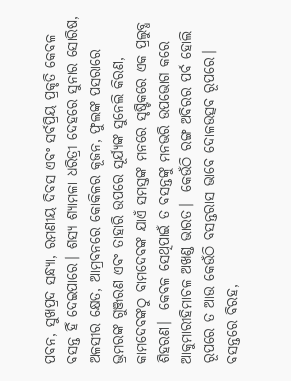ପବନ, ସୁଖପ୍ରଦ ସନ୍ଧ୍ୟା, ରମଣୀୟ ଦିବସ ଏବଂ ସର୍ବପ୍ରିୟ ପ୍ରକୃତି କେବଳ ବସନ୍ତ ହିଁ ଦେଇପାରେ। ଶସ୍ୟ ଶ୍ୟାମଳା ଧରିତ୍ରୀ ଦେହରେ ସୁନାର ସୋରିଷ, ଅଳସୀର କ୍ଷେତ, ଆମ୍ରବନରେ କୋକିଳର କୂଜନ, ଫୁଲଙ୍କ ପସରାରେ ଭ୍ରମରଙ୍କ ଗୁଞ୍ଜରଣ ଏବଂ ତାହାରି ଉପରେ ସୂର୍ଯ୍ୟଙ୍କ ସୁନେଲି କିରଣ, କାମଦେବଙ୍କଠୁ ବାମଦେବଙ୍କ ଯାଏଁ ସମସ୍ତଙ୍କ ମନରେ ସୃଷ୍ଟିକରେ ଏକ ପ୍ରଲୁବ୍ଧ ଶିହରଣ।  କେବଳ ସେଥିପାଇଁ ତ ବସନ୍ତଙ୍କୁ ମନଭରି ଉପଭୋଗ କରେ ଆକୁମାରୀହିମାଚଳ ଅଖଣ୍ଡ ଭାରତ।  କେଉଁଠି ରଙ୍ଗ ଅବିରର ପର୍ବ ହୋଲି ରୂପରେ ତ ଆଉ କେଉଁଠି ବସନ୍ତରାସ ଭାବେ ଦୋଳଉତ୍ସବ ରୂପରେ। ବସନ୍ତରେ ବିରହ,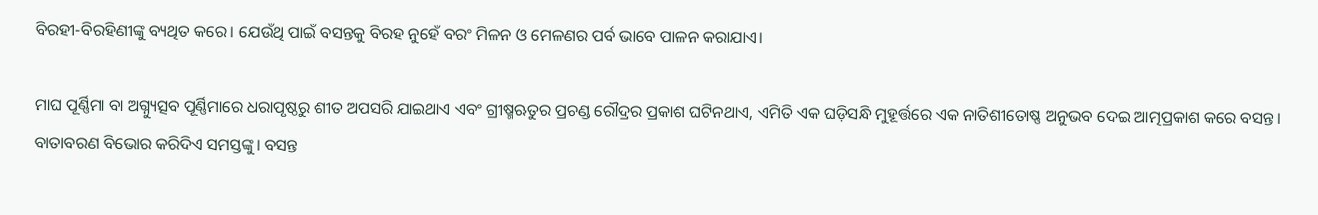ବିରହୀ-ବିରହିଣୀଙ୍କୁ ବ୍ୟଥିତ କରେ। ଯେଉଁଥି ପାଇଁ ବସନ୍ତକୁ ବିରହ ନୁହେଁ ବରଂ ମିଳନ ଓ ମେଳଣର ପର୍ବ ଭାବେ ପାଳନ କରାଯାଏ।

ମାଘ ପୂର୍ଣ୍ଣିମା ବା ଅଗ୍ନ୍ୟୁତ୍ସବ ପୂର୍ଣ୍ଣିମାରେ ଧରାପୃଷ୍ଠରୁ ଶୀତ ଅପସରି ଯାଇଥାଏ ଏବଂ ଗ୍ରୀଷ୍ମଋତୁର ପ୍ରଚଣ୍ଡ ରୌଦ୍ରର ପ୍ରକାଶ ଘଟିନଥାଏ, ଏମିତି ଏକ ଘଡ଼ିସନ୍ଧି ମୁହୂର୍ତ୍ତରେ ଏକ ନାତିଶୀତୋଷ୍ଣ ଅନୁଭବ ଦେଇ ଆତ୍ମପ୍ରକାଶ କରେ ବସନ୍ତ। ବାତାବରଣ ବିଭୋର କରିଦିଏ ସମସ୍ତଙ୍କୁ। ବସନ୍ତ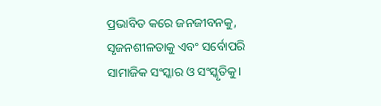ପ୍ରଭାବିତ କରେ ଜନଜୀବନକୁ, ସୃଜନଶୀଳତାକୁ ଏବଂ ସର୍ବୋପରି ସାମାଜିକ ସଂସ୍କାର ଓ ସଂସ୍କୃତିକୁ।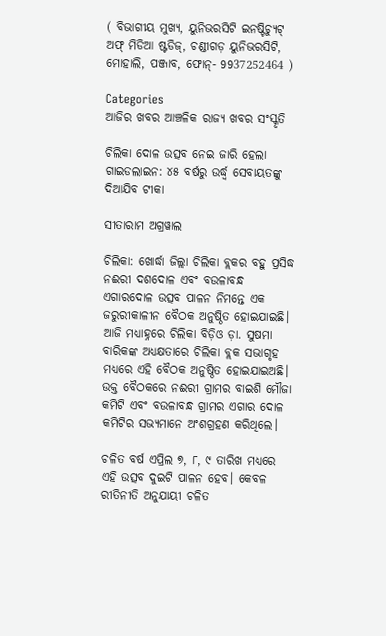( ବିଭାଗୀୟ ମୁଖ୍ୟ, ୟୁନିଭରସିଟି ଇନଷ୍ଟିଚ୍ୟୁଟ୍ ଅଫ୍ ମିଡିଆ ଷ୍ଟଡିଜ୍, ଚଣ୍ଡୀଗଡ଼ ୟୁନିଭରସିଟି, ମୋହାଲି, ପଞ୍ଜାବ, ଫୋନ୍- 9937252464 )

Categories
ଆଜିର ଖବର ଆଞ୍ଚଳିକ ରାଜ୍ୟ ଖବର ସଂସ୍କୃତି

ଚିଲିକା ଦୋଳ ଉତ୍ସବ ନେଇ ଜାରି ହେଲା ଗାଇଡଲାଇନ: ୪୫ ବର୍ଷରୁ ଉର୍ଦ୍ଧ୍ଵ ସେବାୟତଙ୍କୁ ଦିଆଯିବ ଟୀକା

ସୀତାରାମ ଅଗ୍ରୱାଲ

ଚିଲିକା: ଖୋର୍ଦ୍ଧା ଜିଲ୍ଲା ଚିଲିକା ବ୍ଲକର ବହୁ ପ୍ରସିଦ୍ଧ ନଈରୀ ଦଶଦୋଳ ଏବଂ ବଉଳାବନ୍ଧ ଏଗାରଦୋଳ ଉତ୍ସବ ପାଳନ ନିମନ୍ତେ ଏକ ଜରୁରୀକାଳୀନ ବୈଠକ ଅନୁଷ୍ଠିତ ହୋଇଯାଇଛି। ଆଜି ମଧ୍ୟାହ୍ନରେ ଚିଲିକା ବିଡ଼ିଓ ଡ଼ା. ସୁଷମା ବାରିକଙ୍କ ଅଧ୍ୟକ୍ଷତାରେ ଚିଲିକା ବ୍ଲକ ସଭାଗୃହ ମଧ୍ୟରେ ଏହି ବୈଠକ ଅନୁଷ୍ଠିତ ହୋଇଯାଇଅଛି। ଉକ୍ତ ବୈଠକରେ ନଈରୀ ଗ୍ରାମର ବାଇଶି ମୌଜା କମିଟି ଏବଂ ବଉଳାବନ୍ଧ ଗ୍ରାମର ଏଗାର ଦୋଳ କମିଟିର ସଭ୍ୟମାନେ ଅଂଶଗ୍ରହଣ କରିଥିଲେ।

ଚଳିତ ବର୍ଷ ଏପ୍ରିଲ ୭, ୮, ୯ ତାରିଖ ମଧ୍ୟରେ ଏହି ଉତ୍ସବ ଦୁଇଟି ପାଳନ ହେବ। କେବଳ ରୀତିନୀତି ଅନୁଯାୟୀ ଚଳିତ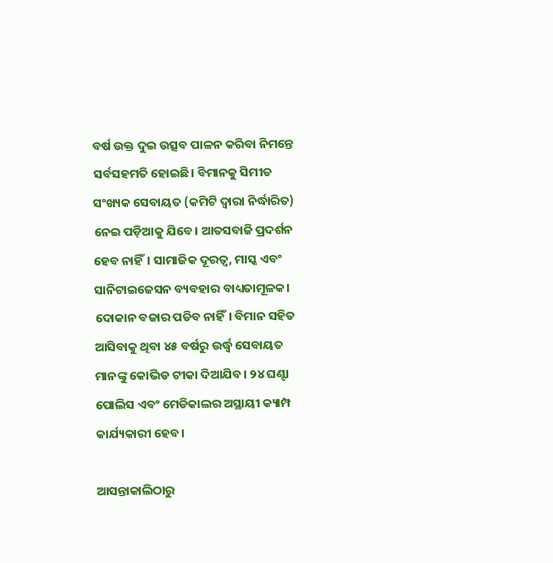ବର୍ଷ ଉକ୍ତ ଦୁଇ ଉତ୍ସବ ପାଳନ କରିବା ନିମନ୍ତେ ସର୍ବସହମତି ହୋଇଛି। ବିମାନକୁ ସିମୀତ ସଂଖ୍ୟକ ସେବାୟତ (କମିଟି ଦ୍ୱାରା ନିର୍ଦ୍ଧାରିତ) ନେଇ ପଡ଼ିଆକୁ ଯିବେ। ଆତସବାଜି ପ୍ରଦର୍ଶନ ହେବ ନାହିଁ। ସାମାଜିକ ଦୂରତ୍ୱ, ମାସ୍କ ଏବଂ ସାନିଟାଇଜେସନ ବ୍ୟବହାର ବାଧ୍ୟତାମୂଳକ। ଦୋକାନ ବଜାର ପଡିବ ନାହିଁ। ବିମାନ ସହିତ ଆସିବାକୁ ଥିବା ୪୫ ବର୍ଷରୁ ଉର୍ଦ୍ଧ୍ଵ ସେବାୟତ ମାନଙ୍କୁ କୋଭିଡ ଟୀକା ଦିଆଯିବ। ୨୪ ଘଣ୍ଟା ପୋଲିସ ଏବଂ ମେଡିକାଲର ଅସ୍ଥାୟୀ କ୍ୟାମ୍ପ କାର୍ଯ୍ୟକାରୀ ହେବ।

ଆସନ୍ତାକାଲିଠାରୁ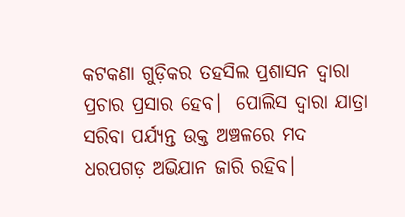କଟକଣା ଗୁଡ଼ିକର ତହସିଲ ପ୍ରଶାସନ ଦ୍ୱାରା ପ୍ରଚାର ପ୍ରସାର ହେବ।  ପୋଲିସ ଦ୍ୱାରା ଯାତ୍ରା ସରିବା ପର୍ଯ୍ୟନ୍ତ ଉକ୍ତ ଅଞ୍ଚଳରେ ମଦ ଧରପଗଡ଼ ଅଭିଯାନ ଜାରି ରହିବ।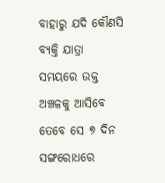ବାହାରୁ ଯଦି କୌଣସି ବ୍ୟକ୍ତି ଯାତ୍ରା ସମୟରେ ଉକ୍ତ ଅଞ୍ଚଳକୁ ଆସିବେ ତେବେ ସେ ୭ ଦିନ ସଙ୍ଗରୋଧରେ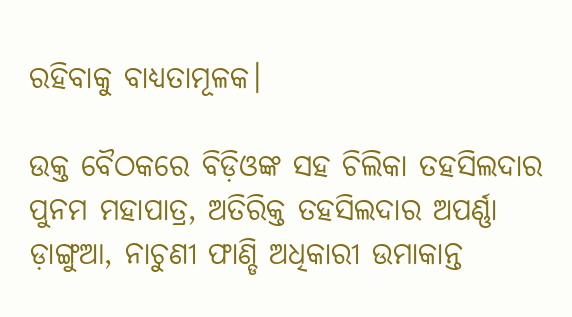ରହିବାକୁ ବାଧ୍ୟତାମୂଳକ।

ଉକ୍ତ ବୈଠକରେ ବିଡ଼ିଓଙ୍କ ସହ ଚିଲିକା ତହସିଲଦାର ପୁନମ ମହାପାତ୍ର, ଅତିରିକ୍ତ ତହସିଲଦାର ଅପର୍ଣ୍ଣା ଡ଼ାଙ୍ଗୁଆ, ନାଚୁଣୀ ଫାଣ୍ଡି ଅଧିକାରୀ ଉମାକାନ୍ତ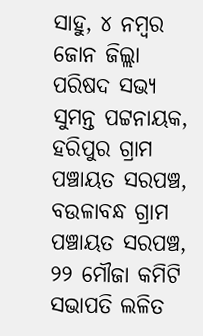ସାହୁ, ୪ ନମ୍ବର ଜୋନ ଜିଲ୍ଲା ପରିଷଦ ସଭ୍ୟ ସୁମନ୍ତ ପଟ୍ଟନାୟକ, ହରିପୁର ଗ୍ରାମ ପଞ୍ଚାୟତ ସରପଞ୍ଚ, ବଉଳାବନ୍ଧ ଗ୍ରାମ ପଞ୍ଚାୟତ ସରପଞ୍ଚ, ୨୨ ମୌଜା କମିଟି ସଭାପତି ଲଳିତ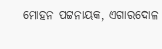ମୋହନ ପଟ୍ଟନାୟକ, ଏଗାରଦୋଳ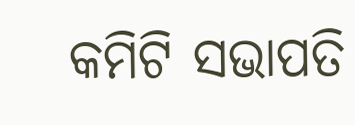କମିଟି ସଭାପତି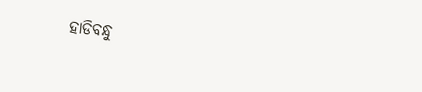ହାଡିବନ୍ଧୁ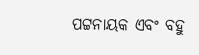ପଟ୍ଟନାୟକ ଏବଂ ବହୁ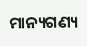ମାନ୍ୟଗଣ୍ୟ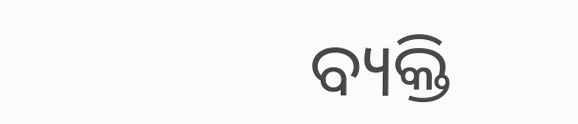ବ୍ୟକ୍ତି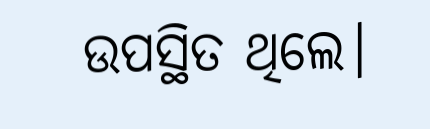ଉପସ୍ଥିତ ଥିଲେ।